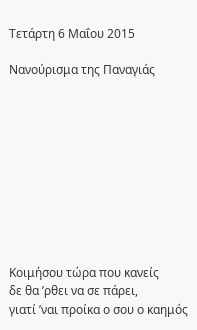Τετάρτη 6 Μαΐου 2015

Νανούρισμα της Παναγιάς










Κοιμήσου τώρα που κανείς
δε θα ’ρθει να σε πάρει,
γιατί ’ναι προίκα ο σου ο καημός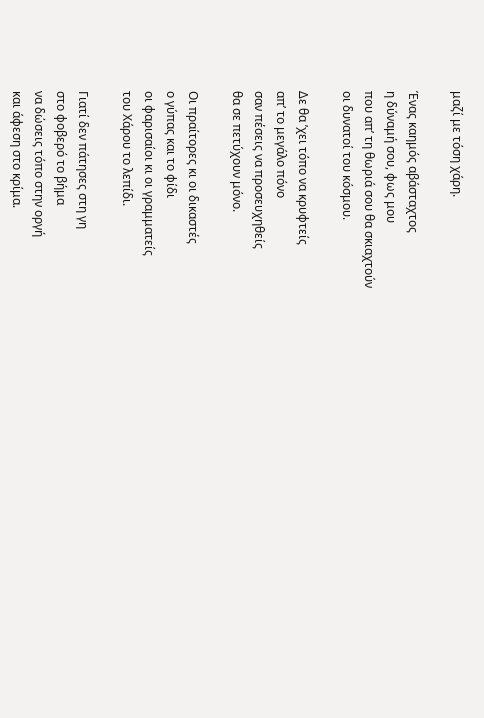μαζί με τόση χάρη.

Ένας καημός αβάσταχτος
η δύναμή σου, φως μου
που απ’ τη θωριά σου θα σκιαχτούν
οι δυνατοί του κόσμου.

Δε θα ’χει τόπο να κρυφτείς
απ’ το μεγάλο πόνο
σαν πέσεις να προσευχηθείς
θα σε πετύχουν μόνο.

Οι πραίτορες κι οι δικαστές
ο γύπας και το φίδι
οι φαρισαίοι κι οι γραμματείς
του Χάρου το λεπίδι.

Γιατί δεν πάτησες στη γη
στο φοβερό το βήμα
να δώσεις τόπο στην οργή
και άφεση στο κρίμα.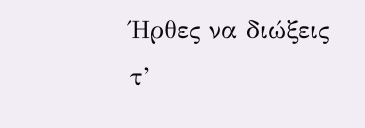Ήρθες να διώξεις τ’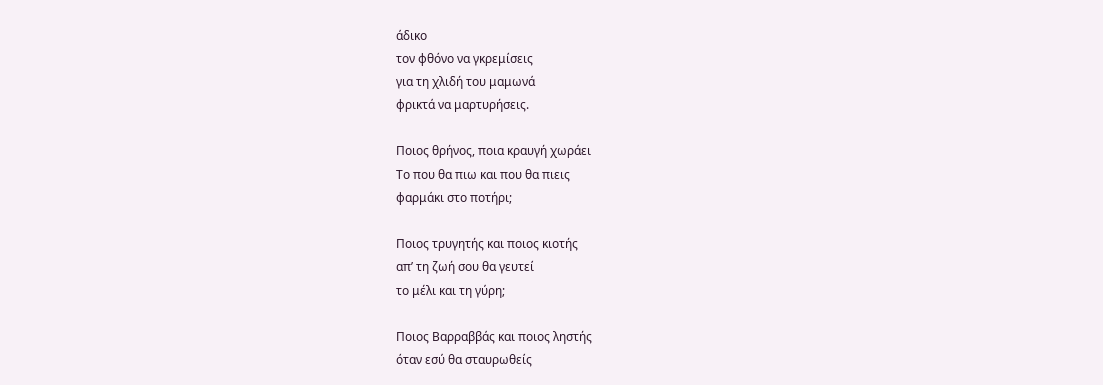άδικο
τον φθόνο να γκρεμίσεις
για τη χλιδή του μαμωνά
φρικτά να μαρτυρήσεις.

Ποιος θρήνος, ποια κραυγή χωράει
Το που θα πιω και που θα πιεις
φαρμάκι στο ποτήρι;

Ποιος τρυγητής και ποιος κιοτής
απ’ τη ζωή σου θα γευτεί
το μέλι και τη γύρη;

Ποιος Βαρραββάς και ποιος ληστής
όταν εσύ θα σταυρωθείς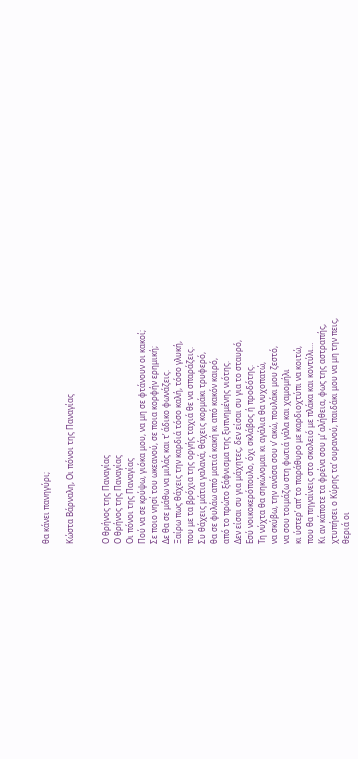θα κάνει πανηγύρι;

Κώστα Βάρναλη, Οι πόνοι της Παναγίας


Ο θρήνος της Παναγίας
Ο θρήνος της Παναγίας
Οι πόνοι της Παναγίας
Πού να σε κρύψω, γιόκα μου, να μη σε φτάνουν οι κακοί;
Σε ποιο νησί του ωκεανού, σε ποια κορφήν ερημική;
Δε θα σε μάθω να μιλάς και τ’ άδικο φωνάζεις.
Ξαίρω πως θάχεις την καρδιά τόσο καλή, τόσο γλυκή,
που με τα βρόχια της οργής ταχιά θε να σπαράζεις.
Συ θάχεις μάτια γαλανά, θάχεις κορμάκι τρυφερό,
θα σε φυλάω από ματιά κακή κι από κακόν καιρό,
από το πρώτο ξάφνισμα της ξυπνημένης νιότης.
Δεν είσαι συ για μάχητες, δεν είσαι συ για το σταυρό,
Εσύ νοικοκερόπουλο, όχι σκλάβος ή προδότης.
Τη νύχτα θα σηκώνομαι κι αγάλια θα νυχοπατώ,
να σκύβω, την ανάσα σου ν’ ακώ, πουλάκι μου ζεστό,
να σου τοιμάζω στη φωτιά γάλα και χαμομήλι
κι ύστερ’ απ’ το παράθυρο με καρδιοχτύπι να κοιτώ,
που θα πηγαίνεις στο σκολειό με πλάκα και κοντύλι…
Κι αν κάποτε τα φρένα σου μ’ αλήθεια, φως της αστραπής,
χτυπήσει ο Κύρης τα’ ουρανού, παιδάκι μου να μη την πεις,
θεριά οι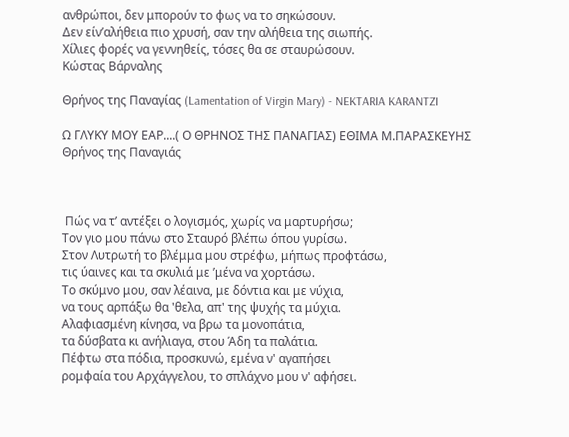ανθρώποι, δεν μπορούν το φως να το σηκώσουν.
Δεν είν’αλήθεια πιο χρυσή, σαν την αλήθεια της σιωπής.
Χίλιες φορές να γεννηθείς, τόσες θα σε σταυρώσουν.
Κώστας Βάρναλης

Θρήνος της Παναγίας (Lamentation of Virgin Mary) - NEKTARIA KARANTZI

Ω ΓΛΥΚΥ ΜΟΥ ΕΑΡ....( Ο ΘΡΗΝΟΣ ΤΗΣ ΠΑΝΑΓΙΑΣ) ΕΘΙΜΑ Μ.ΠΑΡΑΣΚΕΥΗΣ Θρήνος της Παναγιάς



 Πώς να τ’ αντέξει ο λογισμός, χωρίς να μαρτυρήσω;
Τον γιο μου πάνω στο Σταυρό βλέπω όπου γυρίσω.
Στον Λυτρωτή το βλέμμα μου στρέφω, μήπως προφτάσω,
τις ύαινες και τα σκυλιά με ’μένα να χορτάσω.
Το σκύμνο μου, σαν λέαινα, με δόντια και με νύχια,
να τους αρπάξω θα 'θελα, απ' της ψυχής τα μύχια.
Αλαφιασμένη κίνησα, να βρω τα μονοπάτια,
τα δύσβατα κι ανήλιαγα, στου Άδη τα παλάτια.
Πέφτω στα πόδια, προσκυνώ, εμένα ν' αγαπήσει
ρομφαία του Αρχάγγελου, το σπλάχνο μου ν' αφήσει.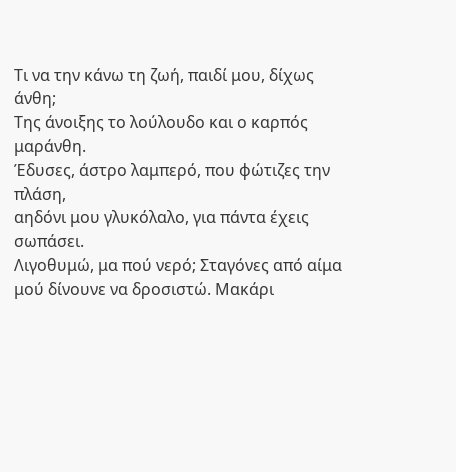Τι να την κάνω τη ζωή, παιδί μου, δίχως άνθη;
Της άνοιξης το λούλουδο και ο καρπός μαράνθη.
Έδυσες, άστρο λαμπερό, που φώτιζες την πλάση,
αηδόνι μου γλυκόλαλο, για πάντα έχεις σωπάσει.
Λιγοθυμώ, μα πού νερό; Σταγόνες από αίμα
μού δίνουνε να δροσιστώ. Μακάρι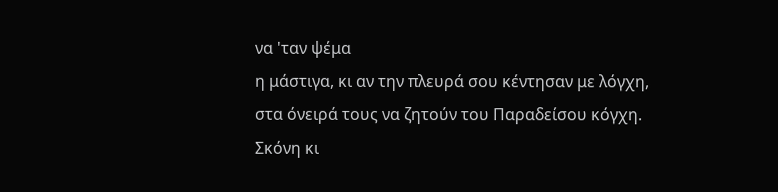να 'ταν ψέμα
η μάστιγα, κι αν την πλευρά σου κέντησαν με λόγχη,
στα όνειρά τους να ζητούν του Παραδείσου κόγχη.
Σκόνη κι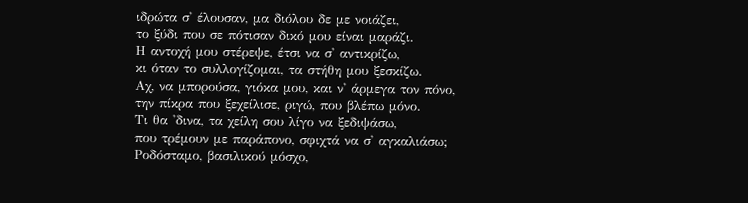ιδρώτα σ' έλουσαν, μα διόλου δε με νοιάζει,
το ξύδι που σε πότισαν δικό μου είναι μαράζι.
Η αντοχή μου στέρεψε, έτσι να σ' αντικρίζω,
κι όταν το συλλογίζομαι, τα στήθη μου ξεσκίζω.
Αχ, να μπορούσα, γιόκα μου, και ν' άρμεγα τον πόνο,
την πίκρα που ξεχείλισε, ριγώ, που βλέπω μόνο.
Τι θα 'δινα, τα χείλη σου λίγο να ξεδιψάσω,
που τρέμουν με παράπονο, σφιχτά να σ' αγκαλιάσω;
Ροδόσταμο, βασιλικού μόσχο,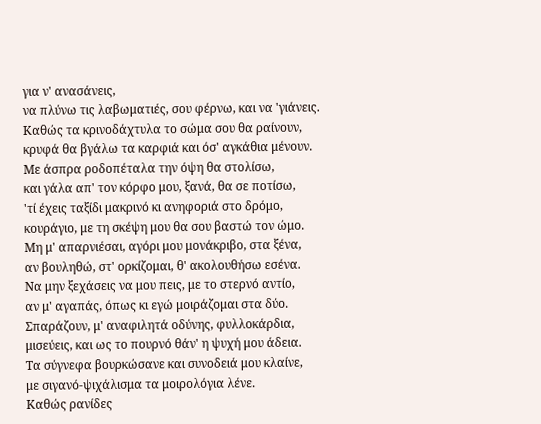για ν' ανασάνεις,
να πλύνω τις λαβωματιές, σου φέρνω, και να 'γιάνεις.
Καθώς τα κρινοδάχτυλα το σώμα σου θα ραίνουν,
κρυφά θα βγάλω τα καρφιά και όσ' αγκάθια μένουν.
Με άσπρα ροδοπέταλα την όψη θα στολίσω,
και γάλα απ' τον κόρφο μου, ξανά, θα σε ποτίσω,
'τί έχεις ταξίδι μακρινό κι ανηφοριά στο δρόμο,
κουράγιο, με τη σκέψη μου θα σου βαστώ τον ώμο.
Μη μ' απαρνιέσαι, αγόρι μου μονάκριβο, στα ξένα,
αν βουληθώ, στ' ορκίζομαι, θ' ακολουθήσω εσένα.
Να μην ξεχάσεις να μου πεις, με το στερνό αντίο,
αν μ' αγαπάς, όπως κι εγώ μοιράζομαι στα δύο.
Σπαράζουν, μ' αναφιλητά οδύνης, φυλλοκάρδια,
μισεύεις, και ως το πουρνό θάν' η ψυχή μου άδεια.
Τα σύγνεφα βουρκώσανε και συνοδειά μου κλαίνε,
με σιγανό-ψιχάλισμα τα μοιρολόγια λένε.
Καθώς ρανίδες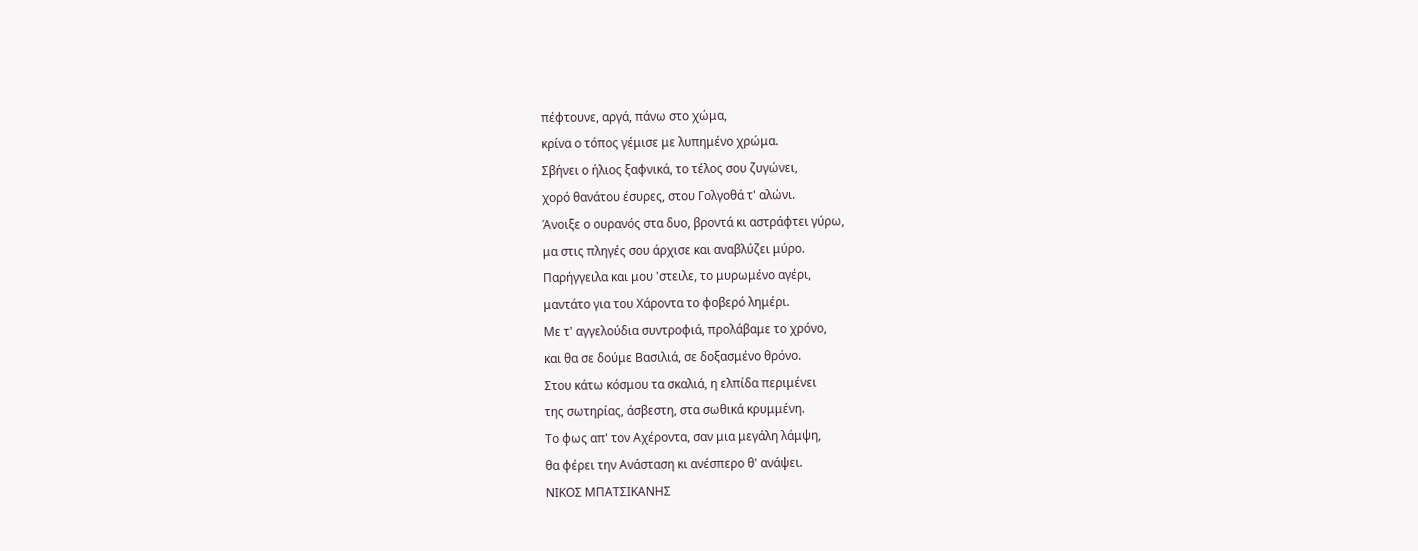πέφτουνε, αργά, πάνω στο χώμα,
κρίνα ο τόπος γέμισε με λυπημένο χρώμα.
Σβήνει ο ήλιος ξαφνικά, το τέλος σου ζυγώνει,
χορό θανάτου έσυρες, στου Γολγοθά τ' αλώνι.
Άνοιξε ο ουρανός στα δυο, βροντά κι αστράφτει γύρω,
μα στις πληγές σου άρχισε και αναβλύζει μύρο.
Παρήγγειλα και μου 'στειλε, το μυρωμένο αγέρι,
μαντάτο για του Χάροντα το φοβερό λημέρι.
Με τ' αγγελούδια συντροφιά, προλάβαμε το χρόνο,
και θα σε δούμε Βασιλιά, σε δοξασμένο θρόνο.
Στου κάτω κόσμου τα σκαλιά, η ελπίδα περιμένει
της σωτηρίας, άσβεστη, στα σωθικά κρυμμένη.
Το φως απ' τον Αχέροντα, σαν μια μεγάλη λάμψη,
θα φέρει την Ανάσταση κι ανέσπερο θ' ανάψει.
ΝΙΚΟΣ ΜΠΑΤΣΙΚΑΝΗΣ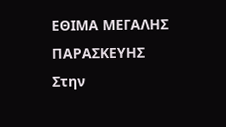ΕΘΙΜΑ ΜΕΓΑΛΗΣ ΠΑΡΑΣΚΕΥΗΣ
Στην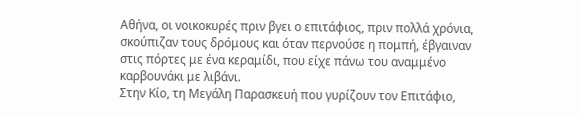Αθήνα, οι νοικοκυρές πριν βγει ο επιτάφιος, πριν πολλά χρόνια, σκούπιζαν τους δρόμους και όταν περνούσε η πομπή, έβγαιναν στις πόρτες με ένα κεραμίδι, που είχε πάνω του αναμμένο καρβουνάκι με λιβάνι.
Στην Κίο, τη Μεγάλη Παρασκευή που γυρίζουν τον Επιτάφιο,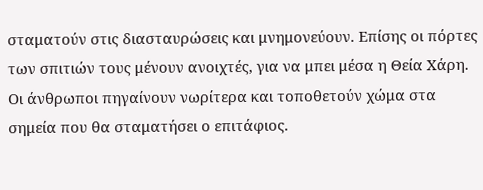σταματούν στις διασταυρώσεις και μνημονεύουν. Επίσης οι πόρτες των σπιτιών τους μένουν ανοιχτές, για να μπει μέσα η Θεία Χάρη. Οι άνθρωποι πηγαίνουν νωρίτερα και τοποθετούν χώμα στα σημεία που θα σταματήσει ο επιτάφιος.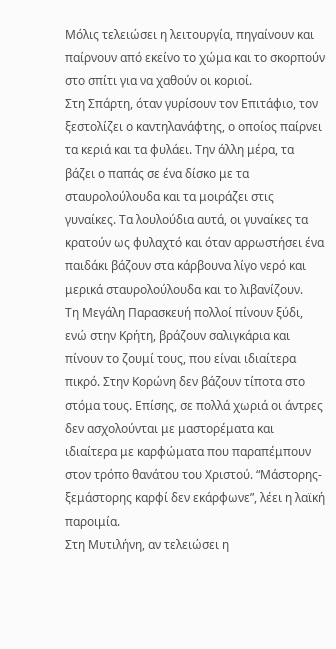Μόλις τελειώσει η λειτουργία, πηγαίνουν και παίρνουν από εκείνο το χώμα και το σκορπούν στο σπίτι για να χαθούν οι κοριοί.
Στη Σπάρτη, όταν γυρίσουν τον Επιτάφιο, τον ξεστολίζει ο καντηλανάφτης, ο οποίος παίρνει τα κεριά και τα φυλάει. Την άλλη μέρα, τα βάζει ο παπάς σε ένα δίσκο με τα σταυρολούλουδα και τα μοιράζει στις γυναίκες. Τα λουλούδια αυτά, οι γυναίκες τα κρατούν ως φυλαχτό και όταν αρρωστήσει ένα παιδάκι βάζουν στα κάρβουνα λίγο νερό και μερικά σταυρολούλουδα και το λιβανίζουν.
Τη Μεγάλη Παρασκευή πολλοί πίνουν ξύδι, ενώ στην Κρήτη, βράζουν σαλιγκάρια και πίνουν το ζουμί τους, που είναι ιδιαίτερα πικρό. Στην Κορώνη δεν βάζουν τίποτα στο στόμα τους. Επίσης, σε πολλά χωριά οι άντρες δεν ασχολούνται με μαστορέματα και ιδιαίτερα με καρφώματα που παραπέμπουν στον τρόπο θανάτου του Χριστού. “Μάστορης-ξεμάστορης καρφί δεν εκάρφωνε”, λέει η λαϊκή παροιμία.
Στη Μυτιλήνη, αν τελειώσει η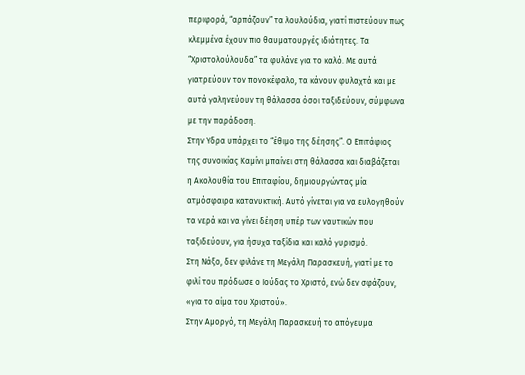περιφορά, “αρπάζουν” τα λουλούδια, γιατί πιστεύουν πως κλεμμένα έχουν πιο θαυματουργές ιδιότητες. Τα “Χριστολούλουδα” τα φυλάνε για το καλό. Με αυτά γιατρεύουν τον πονοκέφαλο, τα κάνουν φυλαχτά και με αυτά γαληνεύουν τη θάλασσα όσοι ταξιδεύουν, σύμφωνα με την παράδοση.
Στην Υδρα υπάρχει το “έθιμο της δέησης”. Ο Επιτάφιος της συνοικίας Καμίνι μπαίνει στη θάλασσα και διαβάζεται η Ακολουθία του Επιταφίου, δημιουργώντας μία ατμόσφαιρα κατανυκτική. Αυτό γίνεται για να ευλογηθούν τα νερά και να γίνει δέηση υπέρ των ναυτικών που ταξιδεύουν, για ήσυχα ταξίδια και καλό γυρισμό.
Στη Νάξο, δεν φιλάνε τη Μεγάλη Παρασκευή, γιατί με το φιλί του πρόδωσε ο Ιούδας το Χριστό, ενώ δεν σφάζουν, «για το αίμα του Χριστού».
Στην Αμοργό, τη Μεγάλη Παρασκευή το απόγευμα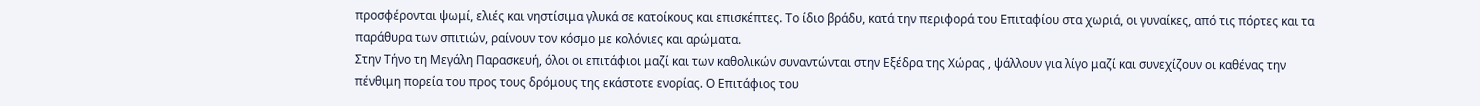προσφέρονται ψωμί, ελιές και νηστίσιμα γλυκά σε κατοίκους και επισκέπτες. Το ίδιο βράδυ, κατά την περιφορά του Επιταφίου στα χωριά, οι γυναίκες, από τις πόρτες και τα παράθυρα των σπιτιών, ραίνουν τον κόσμο με κολόνιες και αρώματα.
Στην Τήνο τη Μεγάλη Παρασκευή, όλοι οι επιτάφιοι μαζί και των καθολικών συναντώνται στην Εξέδρα της Χώρας , ψάλλουν για λίγο μαζί και συνεχίζουν οι καθένας την πένθιμη πορεία του προς τους δρόμους της εκάστοτε ενορίας. Ο Επιτάφιος του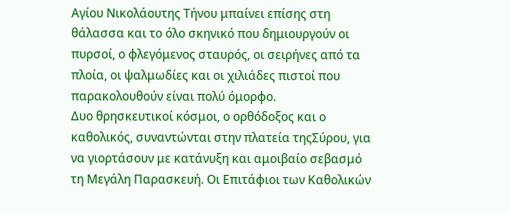Αγίου Νικολάουτης Τήνου μπαίνει επίσης στη θάλασσα και το όλο σκηνικό που δημιουργούν οι πυρσοί, ο φλεγόμενος σταυρός, οι σειρήνες από τα πλοία, οι ψαλμωδίες και οι χιλιάδες πιστοί που παρακολουθούν είναι πολύ όμορφο.
Δυο θρησκευτικοί κόσμοι, ο ορθόδοξος και ο καθολικός, συναντώνται στην πλατεία τηςΣύρου, για να γιορτάσουν με κατάνυξη και αμοιβαίο σεβασμό τη Mεγάλη Παρασκευή. Oι Eπιτάφιοι των Kαθολικών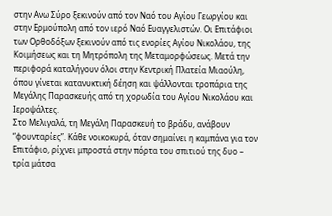στην Aνω Σύρο ξεκινούν από τον Nαό του Aγίου Γεωργίου και στην Eρμούπολη από τον ιερό Nαό Eυαγγελιστών. Oι Eπιτάφιοι των Oρθοδόξων ξεκινούν από τις ενορίες Aγίου Nικολάου, της Kοιμήσεως και τη Mητρόπολη της Mεταμορφώσεως. Mετά την περιφορά καταλήγουν όλοι στην Kεντρική Πλατεία Mιαούλη, όπου γίνεται κατανυκτική δέηση και ψάλλονται τροπάρια της Mεγάλης Παρασκευής από τη χορωδία του Aγίου Nικολάου και Iεροψάλτες.
Στο Μελιγαλά, τη Μεγάλη Παρασκευή το βράδυ, ανάβουν “φουνταρίες”. Κάθε νοικοκυρά, όταν σημαίνει η καμπάνα για τον Επιτάφιο, ρίχνει μπροστά στην πόρτα του σπιτιού της δυο – τρία μάτσα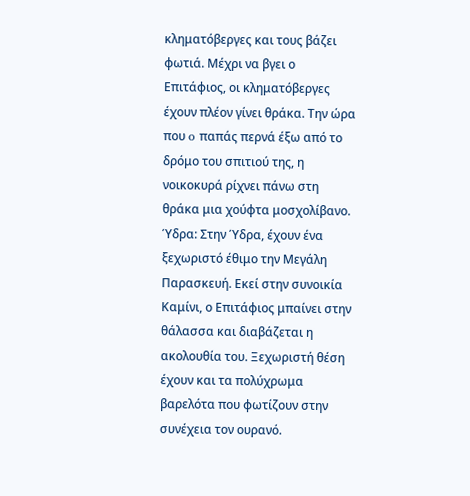κληματόβεργες και τους βάζει φωτιά. Μέχρι να βγει ο Επιτάφιος, οι κληματόβεργες έχουν πλέον γίνει θράκα. Την ώρα που o παπάς περνά έξω από το δρόμο του σπιτιού της, η νοικοκυρά ρίχνει πάνω στη θράκα μια χούφτα μοσχολίβανο.
Ύδρα: Στην Ύδρα, έχουν ένα ξεχωριστό έθιμο την Μεγάλη Παρασκευή. Εκεί στην συνοικία Καμίνι, ο Επιτάφιος μπαίνει στην θάλασσα και διαβάζεται η ακολουθία του. Ξεχωριστή θέση έχουν και τα πολύχρωμα βαρελότα που φωτίζουν στην συνέχεια τον ουρανό.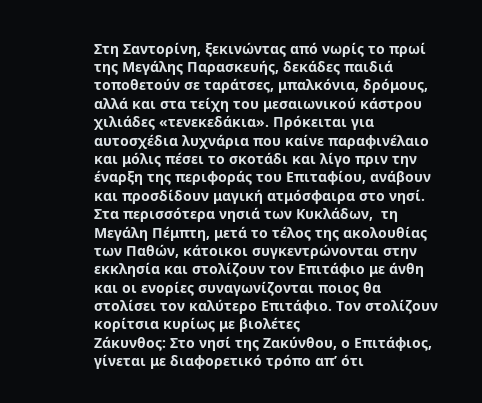Στη Σαντορίνη, ξεκινώντας από νωρίς το πρωί της Μεγάλης Παρασκευής, δεκάδες παιδιά τοποθετούν σε ταράτσες, μπαλκόνια, δρόμους, αλλά και στα τείχη του μεσαιωνικού κάστρου χιλιάδες «τενεκεδάκια». Πρόκειται για αυτοσχέδια λυχνάρια που καίνε παραφινέλαιο και μόλις πέσει το σκοτάδι και λίγο πριν την έναρξη της περιφοράς του Επιταφίου, ανάβουν και προσδίδουν μαγική ατμόσφαιρα στο νησί.
Στα περισσότερα νησιά των Κυκλάδων,  τη Μεγάλη Πέμπτη, μετά το τέλος της ακολουθίας των Παθών, κάτοικοι συγκεντρώνονται στην εκκλησία και στολίζουν τον Επιτάφιο με άνθη και οι ενορίες συναγωνίζονται ποιος θα στολίσει τον καλύτερο Επιτάφιο. Τον στολίζουν κορίτσια κυρίως με βιολέτες
Ζάκυνθος: Στο νησί της Ζακύνθου, ο Επιτάφιος, γίνεται με διαφορετικό τρόπο απ’ ότι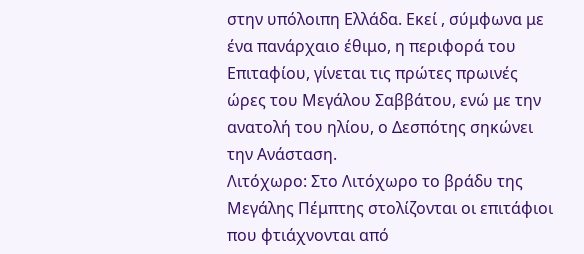στην υπόλοιπη Ελλάδα. Εκεί , σύμφωνα με ένα πανάρχαιο έθιμο, η περιφορά του Επιταφίου, γίνεται τις πρώτες πρωινές ώρες του Μεγάλου Σαββάτου, ενώ με την ανατολή του ηλίου, ο Δεσπότης σηκώνει την Ανάσταση.
Λιτόχωρο: Στο Λιτόχωρο το βράδυ της Μεγάλης Πέμπτης στολίζονται οι επιτάφιοι που φτιάχνονται από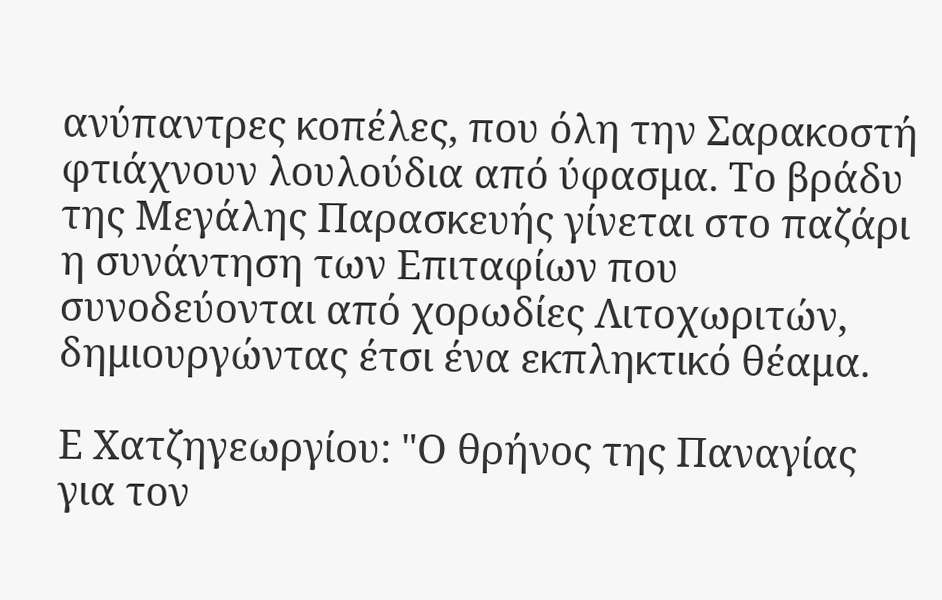ανύπαντρες κοπέλες, που όλη την Σαρακοστή φτιάχνουν λουλούδια από ύφασμα. Το βράδυ της Μεγάλης Παρασκευής γίνεται στο παζάρι η συνάντηση των Επιταφίων που συνοδεύονται από χορωδίες Λιτοχωριτών, δημιουργώντας έτσι ένα εκπληκτικό θέαμα.

Ε Χατζηγεωργίου: "Ο θρήνος της Παναγίας για τον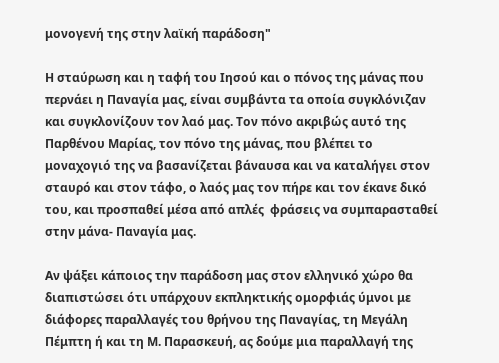μονογενή της στην λαϊκή παράδοση"

Η σταύρωση και η ταφή του Ιησού και ο πόνος της μάνας που περνάει η Παναγία μας, είναι συμβάντα τα οποία συγκλόνιζαν και συγκλονίζουν τον λαό μας. Τον πόνο ακριβώς αυτό της Παρθένου Μαρίας, τον πόνο της μάνας, που βλέπει το μοναχογιό της να βασανίζεται βάναυσα και να καταλήγει στον σταυρό και στον τάφο, ο λαός μας τον πήρε και τον έκανε δικό του, και προσπαθεί μέσα από απλές  φράσεις να συμπαρασταθεί στην μάνα- Παναγία μας.

Αν ψάξει κάποιος την παράδοση μας στον ελληνικό χώρο θα διαπιστώσει ότι υπάρχουν εκπληκτικής ομορφιάς ύμνοι με  διάφορες παραλλαγές του θρήνου της Παναγίας, τη Μεγάλη Πέμπτη ή και τη Μ. Παρασκευή, ας δούμε μια παραλλαγή της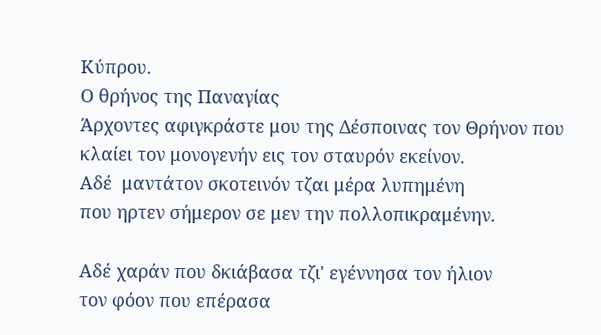Κύπρου.
Ο θρήνος της Παναγίας
Άρχοντες αφιγκράστε μου της Δέσποινας τον Θρήνον που κλαίει τον μονογενήν εις τον σταυρόν εκείνον.
Αδέ  μαντάτον σκοτεινόν τζαι μέρα λυπημένη
που ηρτεν σήμερον σε μεν την πολλοπικραμένην.

Αδέ χαράν που δκιάβασα τζι' εγέννησα τον ήλιον
τον φόον που επέρασα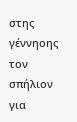στης γέννηοης τον σπήλιον
για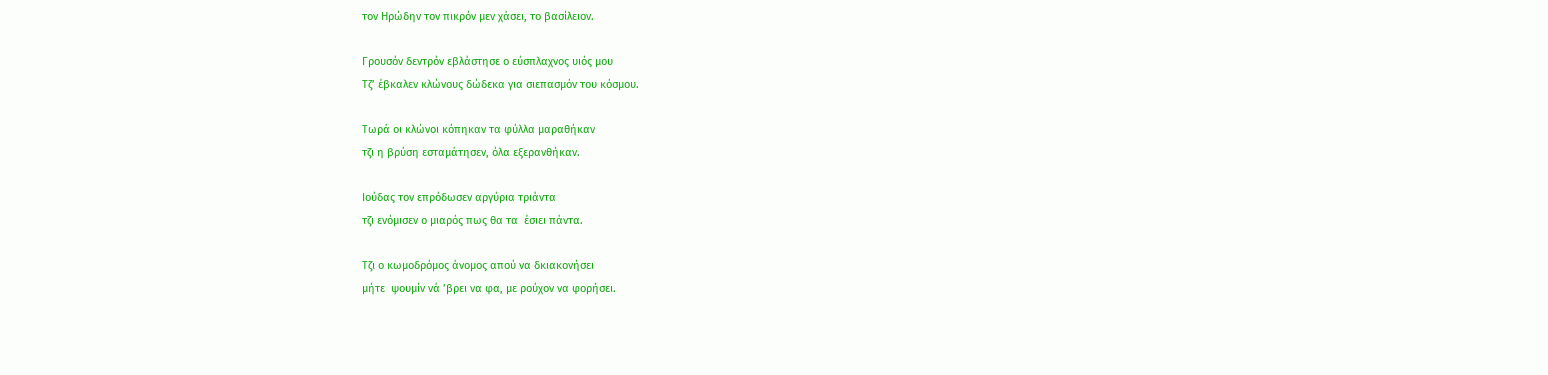τον Ηρώδην τον πικρόν μεν χάσει, το βασίλειον.

Γρουσόν δεντρόν εβλάστησε ο εύσπλαχνος υιός μου
Τζ’ έβκαλεν κλώνους δώδεκα για σιεπασμόν του κόσμου.

Τωρά οι κλώνοι κόπηκαν τα φύλλα μαραθήκαν
τζι η βρύση εσταμάτησεν, όλα εξερανθήκαν.

Ιούδας τον επρόδωσεν αργύρια τριάντα
τζι ενόμισεν ο μιαρός πως θα τα  έσιει πάντα.

Τζι ο κωμοδρόμος άνομος απού να δκιακονήσει
μήτε  ψουμίν νά ’βρει να φα, με ρούχον να φορήσει.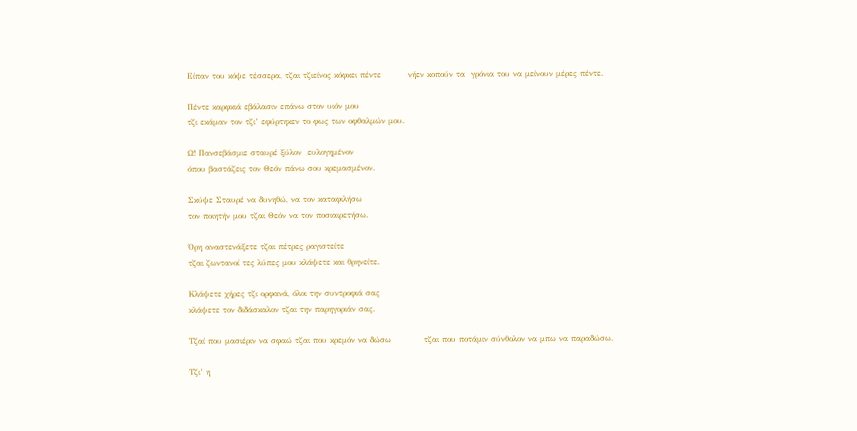Είπαν του κόψε τέσσερα, τζαι τζιείνος κόφκει πέντε         νήεν κοπούν τα  γρόνια του να μείνουν μέρες πέντε.

Πέντε καρφκιά εβάλασιν επάνω στον υιόν μου
τζι εκάμαν τον τζι’ εφύρτηκεν το φως των οφθαλμών μου.

Ω! Πανσεβάσμιε σταυρέ ξύλον  ευλογημένον
όπου βαστάζεις τον Θεόν πάνω σου κρεμασμένον.

Σκύψε Σταυρέ να δυνηθώ, να τον καταφιλήσω
τον ποιητήν μου τζαι Θεόν να τον ποσιαιρετήσω.

Όρη αναστενάξετε τζαι πέτρες ραγιστείτε
τζαι ζωντανοί τες λύπες μου κλάψετε και θρηνείτε.

Κλάψετε χήρες τζι ορφανά, όλοι την συντροφιά σας
κλάψετε τον διδάσκαλον τζαι την παρηγοριάν σας.

Τζαί που μασιέριν να σφαώ τζαι που κρεμόν να δώσω           τζαι που ποτάμιν σύνθολον να μπω να παραδώσω.

Τζι’ η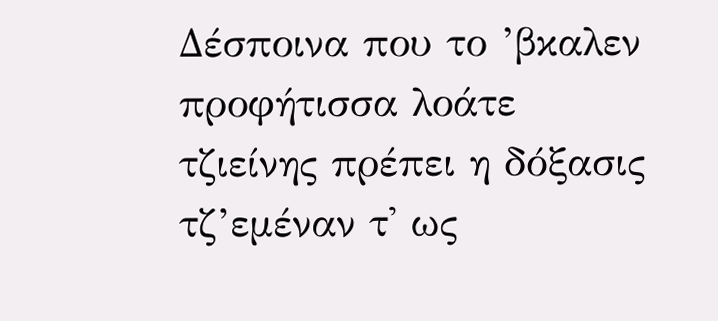Δέσποινα που το ’βκαλεν προφήτισσα λοάτε
τζιείνης πρέπει η δόξασις τζ’εμέναν τ' ως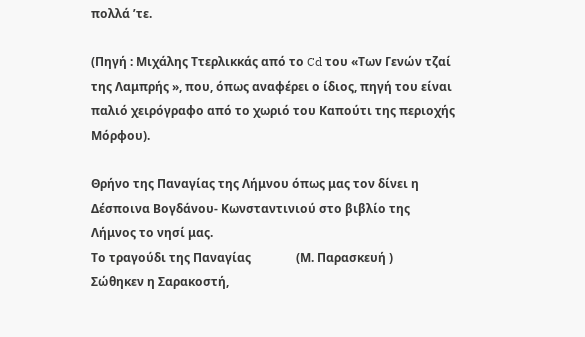πολλά ’τε.

(Πηγή : Μιχάλης Ττερλικκάς από το Cd του «Των Γενών τζαί της Λαμπρής », που, όπως αναφέρει ο ίδιος, πηγή του είναι παλιό χειρόγραφο από το χωριό του Καπούτι της περιοχής Μόρφου).

Θρήνο της Παναγίας της Λήμνου όπως μας τον δίνει η Δέσποινα Βογδάνου- Κωνσταντινιού στο βιβλίο της Λήμνος το νησί μας.
Το τραγούδι της Παναγίας               (Μ. Παρασκευή )
Σώθηκεν η Σαρακοστή,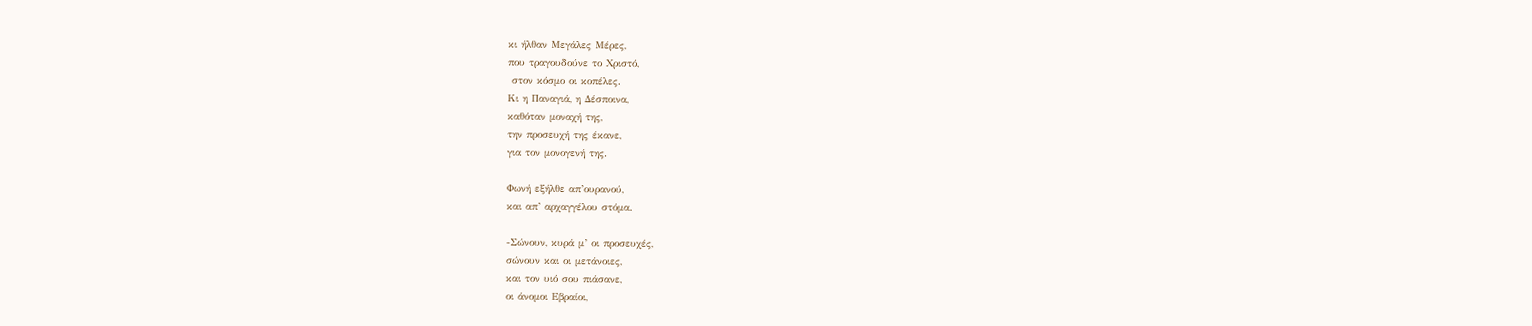κι ήλθαν Μεγάλες Μέρες,
που τραγουδούνε το Χριστό,
 στον κόσμο οι κοπέλες.
Κι η Παναγιά, η Δέσποινα,
καθόταν μοναχή της,
την προσευχή της έκανε,
για τον μονογενή της.

Φωνή εξήλθε απ’ουρανού,
και απ’ αρχαγγέλου στόμα.

-Σώνουν, κυρά μ’ οι προσευχές,
σώνουν και οι μετάνοιες,
και τον υιό σου πιάσανε,
οι άνομοι Εβραίοι,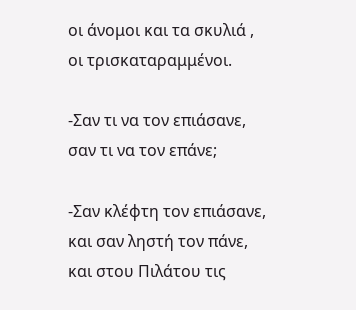οι άνομοι και τα σκυλιά ,
οι τρισκαταραμμένοι.

-Σαν τι να τον επιάσανε,
σαν τι να τον επάνε;

-Σαν κλέφτη τον επιάσανε,
και σαν ληστή τον πάνε,
και στου Πιλάτου τις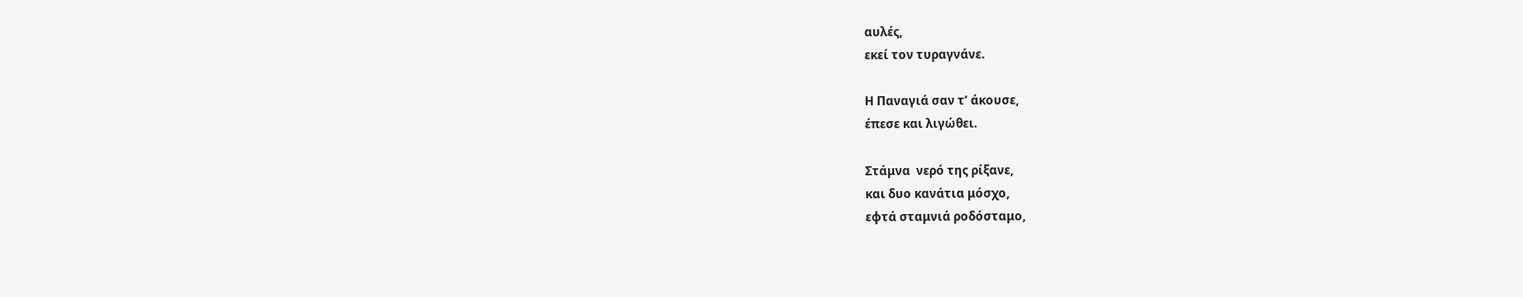αυλές,
εκεί τον τυραγνάνε.

Η Παναγιά σαν τ’ άκουσε,
έπεσε και λιγώθει.

Στάμνα  νερό της ρίξανε,
και δυο κανάτια μόσχο,
εφτά σταμνιά ροδόσταμο,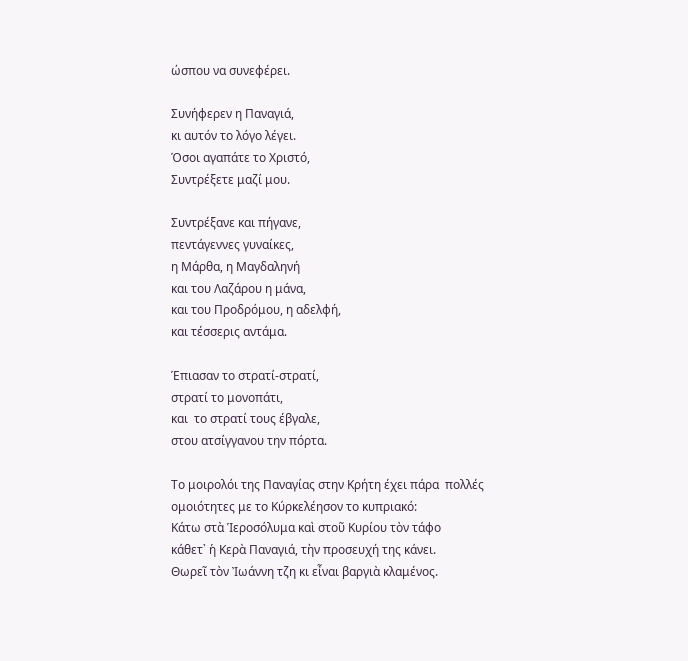ώσπου να συνεφέρει.

Συνήφερεν η Παναγιά,
κι αυτόν το λόγο λέγει.
Όσοι αγαπάτε το Χριστό,
Συντρέξετε μαζί μου.

Συντρέξανε και πήγανε,
πεντάγεννες γυναίκες,
η Μάρθα, η Μαγδαληνή
και του Λαζάρου η μάνα,
και του Προδρόμου, η αδελφή,
και τέσσερις αντάμα.

Έπιασαν το στρατί-στρατί,
στρατί το μονοπάτι,
και  το στρατί τους έβγαλε,
στου ατσίγγανου την πόρτα.

Το μοιρολόι της Παναγίας στην Κρήτη έχει πάρα  πολλές ομοιότητες με το Κύρκελέησον το κυπριακό:
Κάτω στὰ Ἱεροσόλυμα καὶ στοῦ Κυρίου τὸν τάφο
κάθετ᾿ ἡ Κερὰ Παναγιά, τὴν προσευχή της κάνει.
Θωρεῖ τὸν Ἰωάννη τζη κι εἶναι βαργιὰ κλαμένος.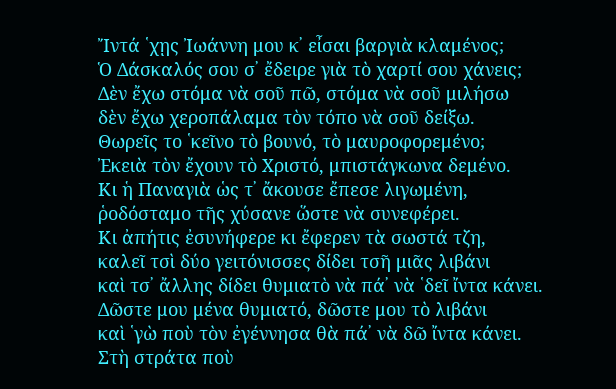Ἴντά ῾χῃς Ἰωάννη μου κ᾿ εἶσαι βαργιὰ κλαμένος;
Ὁ Δάσκαλός σου σ᾿ ἔδειρε γιὰ τὸ χαρτί σου χάνεις;
Δὲν ἔχω στόμα νὰ σοῦ πῶ, στόμα νὰ σοῦ μιλήσω
δὲν ἔχω χεροπάλαμα τὸν τόπο νὰ σοῦ δείξω.
Θωρεῖς το ῾κεῖνο τὸ βουνό, τὸ μαυροφορεμένο;
Ἐκειὰ τὸν ἔχουν τὸ Χριστό, μπιστάγκωνα δεμένο.
Κι ἡ Παναγιὰ ὡς τ᾿ ἄκουσε ἔπεσε λιγωμένη,
ῥοδόσταμο τῆς χύσανε ὥστε νὰ συνεφέρει.
Κι ἀπήτις ἐσυνήφερε κι ἔφερεν τὰ σωστά τζη,
καλεῖ τσὶ δύο γειτόνισσες δίδει τσῆ μιᾶς λιβάνι
καὶ τσ᾿ ἄλλης δίδει θυμιατὸ νὰ πά᾿ νὰ ῾δεῖ ἴντα κάνει.
Δῶστε μου μένα θυμιατό, δῶστε μου τὸ λιβάνι
καὶ ῾γὼ ποὺ τὸν ἐγέννησα θὰ πά᾿ νὰ δῶ ἴντα κάνει.
Στὴ στράτα ποὺ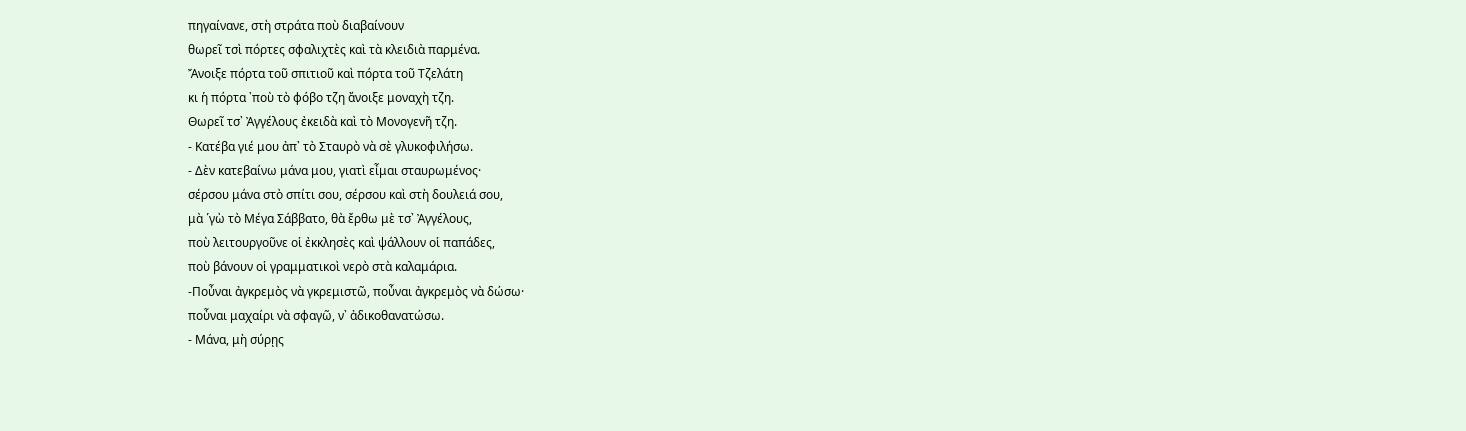πηγαίνανε, στὴ στράτα ποὺ διαβαίνουν
θωρεῖ τσὶ πόρτες σφαλιχτὲς καὶ τὰ κλειδιὰ παρμένα.
Ἄνοιξε πόρτα τοῦ σπιτιοῦ καὶ πόρτα τοῦ Τζελάτη
κι ἡ πόρτα ᾿ποὺ τὸ φόβο τζη ἄνοιξε μοναχὴ τζη.
Θωρεῖ τσ᾿ Ἀγγέλους ἐκειδὰ καὶ τὸ Μονογενῆ τζη.
- Κατέβα γιέ μου ἀπ᾿ τὸ Σταυρὸ νὰ σὲ γλυκοφιλήσω.
- Δὲν κατεβαίνω μάνα μου, γιατὶ εἶμαι σταυρωμένος·
σέρσου μάνα στὸ σπίτι σου, σέρσου καὶ στὴ δουλειά σου,
μὰ ῾γὼ τὸ Μέγα Σάββατο, θὰ ἔρθω μὲ τσ᾿ Ἀγγέλους,
ποὺ λειτουργοῦνε οἱ ἐκκλησὲς καὶ ψάλλουν οἱ παπάδες,
ποὺ βάνουν οἱ γραμματικοὶ νερὸ στὰ καλαμάρια.
-Ποὖναι ἀγκρεμὸς νὰ γκρεμιστῶ, ποὖναι ἀγκρεμὸς νὰ δώσω·
ποὖναι μαχαίρι νὰ σφαγῶ, ν᾿ ἀδικοθανατώσω.
- Μάνα, μὴ σύρῃς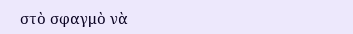στὸ σφαγμὸ νὰ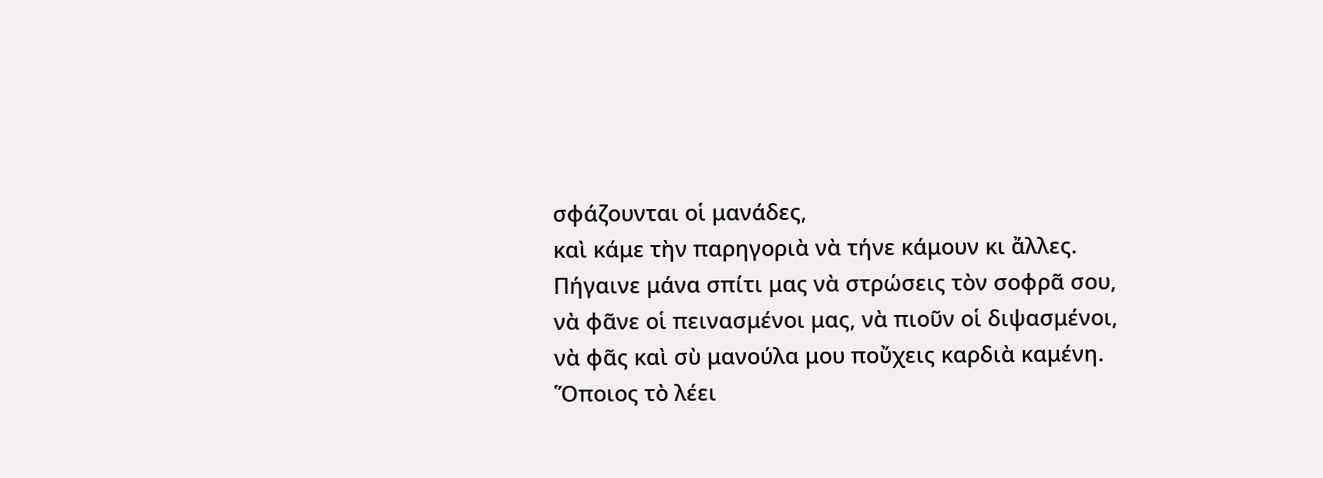σφάζουνται οἱ μανάδες,
καὶ κάμε τὴν παρηγοριὰ νὰ τήνε κάμουν κι ἄλλες.
Πήγαινε μάνα σπίτι μας νὰ στρώσεις τὸν σοφρᾶ σου,
νὰ φᾶνε οἱ πεινασμένοι μας, νὰ πιοῦν οἱ διψασμένοι,
νὰ φᾶς καὶ σὺ μανούλα μου ποὔχεις καρδιὰ καμένη.
Ὅποιος τὸ λέει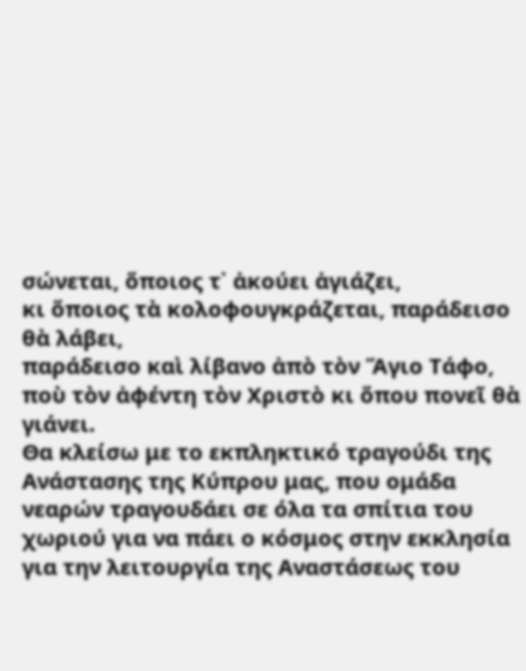σώνεται, ὅποιος τ᾿ ἀκούει ἁγιάζει,
κι ὅποιος τὰ κολοφουγκράζεται, παράδεισο θὰ λάβει,
παράδεισο καὶ λίβανο ἀπὸ τὸν Ἅγιο Τάφο,
ποὺ τὸν ἀφέντη τὸν Χριστὸ κι ὅπου πονεῖ θὰ γιάνει.
Θα κλείσω με το εκπληκτικό τραγούδι της Ανάστασης της Κύπρου μας, που ομάδα νεαρών τραγουδάει σε όλα τα σπίτια του χωριού για να πάει ο κόσμος στην εκκλησία για την λειτουργία της Αναστάσεως του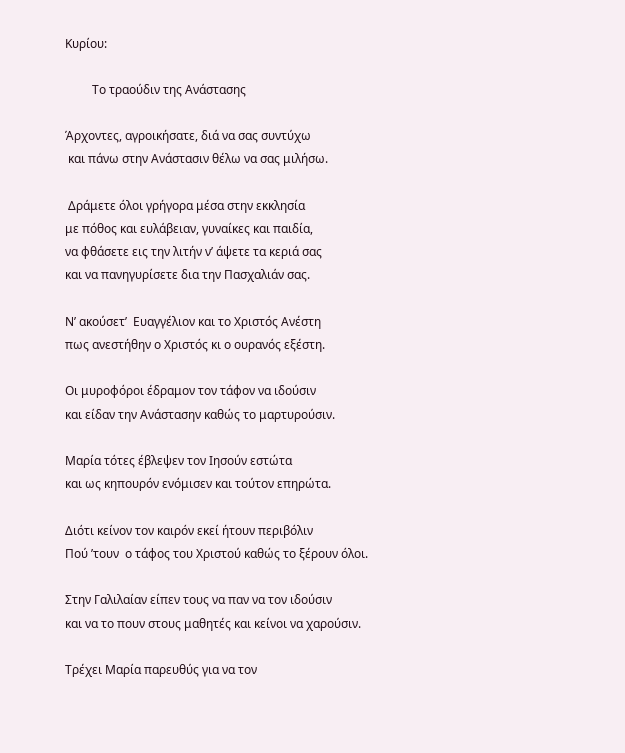Κυρίου:

         Το τραούδιν της Ανάστασης

Άρχοντες, αγροικήσατε, διά να σας συντύχω
 και πάνω στην Ανάστασιν θέλω να σας μιλήσω.

 Δράμετε όλοι γρήγορα μέσα στην εκκλησία
με πόθος και ευλάβειαν, γυναίκες και παιδία,
να φθάσετε εις την λιτήν ν’ άψετε τα κεριά σας
και να πανηγυρίσετε δια την Πασχαλιάν σας.

Ν’ ακούσετ’  Ευαγγέλιον και το Χριστός Ανέστη
πως ανεστήθην ο Χριστός κι ο ουρανός εξέστη.

Οι μυροφόροι έδραμον τον τάφον να ιδούσιν
και είδαν την Ανάστασην καθώς το μαρτυρούσιν.

Μαρία τότες έβλεψεν τον Ιησούν εστώτα
και ως κηπουρόν ενόμισεν και τούτον επηρώτα.

Διότι κείνον τον καιρόν εκεί ήτουν περιβόλιν
Πού ’τουν  ο τάφος του Χριστού καθώς το ξέρουν όλοι.

Στην Γαλιλαίαν είπεν τους να παν να τον ιδούσιν
και να το πουν στους μαθητές και κείνοι να χαρούσιν.

Τρέχει Μαρία παρευθύς για να τον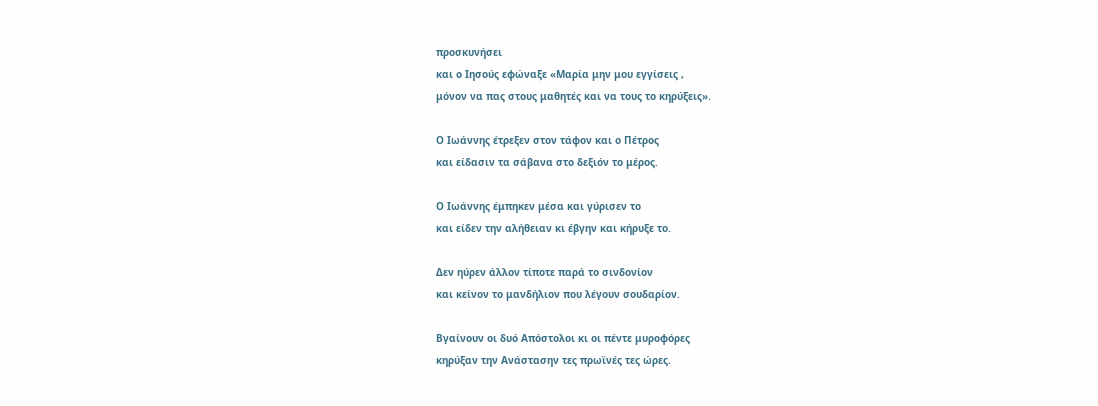προσκυνήσει
και ο Ιησούς εφώναξε «Μαρία μην μου εγγίσεις ,
μόνον να πας στους μαθητές και να τους το κηρύξεις».

Ο Ιωάννης έτρεξεν στον τάφον και ο Πέτρος
και είδασιν τα σάβανα στο δεξιόν το μέρος.

Ο Ιωάννης έμπηκεν μέσα και γύρισεν το
και είδεν την αλήθειαν κι έβγην και κήρυξε το.

Δεν ηύρεν άλλον τίποτε παρά το σινδονίον
και κείνον το μανδήλιον που λέγουν σουδαρίον.

Βγαίνουν οι δυό Απόστολοι κι οι πέντε μυροφόρες
κηρύξαν την Ανάστασην τες πρωϊνές τες ώρες.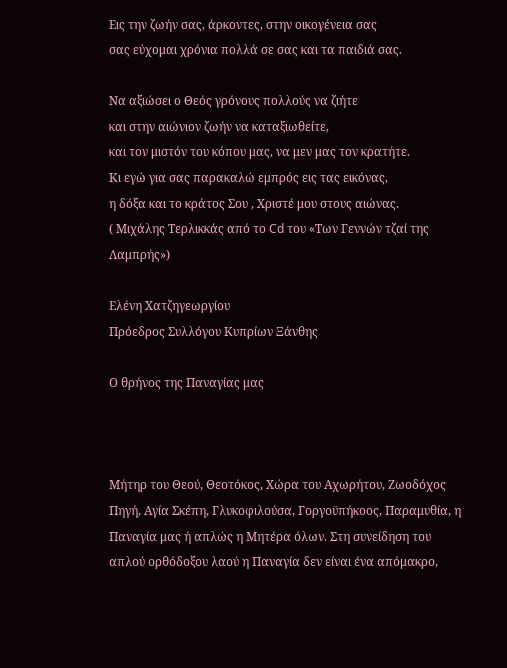Εις την ζωήν σας, άρκοντες, στην οικογένεια σας
σας εύχομαι χρόνια πολλά σε σας και τα παιδιά σας.

Να αξιώσει ο Θεός γρόνους πολλούς να ζιήτε
και στην αιώνιον ζωήν να καταξιωθείτε,
και τον μιστόν του κόπου μας, να μεν μας τον κρατήτε.
Κι εγώ για σας παρακαλώ εμπρός εις τας εικόνας,
η δόξα και το κράτος Σου , Χριστέ μου στους αιώνας.
( Μιχάλης Τερλικκάς από το Cd του «Των Γεννών τζαί της Λαμπρής»)

Ελένη Χατζηγεωργίου
Πρόεδρος Συλλόγου Κυπρίων Ξάνθης

Ο θρήνος της Παναγίας μας



Μήτηρ του Θεού, Θεοτόκος, Χώρα του Αχωρήτου, Ζωοδόχος Πηγή, Αγία Σκέπη, Γλυκοφιλούσα, Γοργοϋπήκοος, Παραμυθία, η Παναγία μας ή απλώς η Μητέρα όλων. Στη συνείδηση του απλού ορθόδοξου λαού η Παναγία δεν είναι ένα απόμακρο,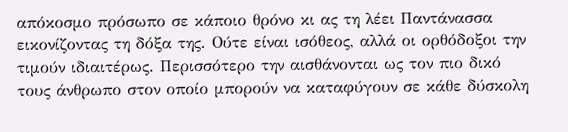απόκοσμο πρόσωπο σε κάποιο θρόνο κι ας τη λέει Παντάνασσα εικονίζοντας τη δόξα της. Ούτε είναι ισόθεος, αλλά οι ορθόδοξοι την τιμούν ιδιαιτέρως. Περισσότερο την αισθάνονται ως τον πιο δικό τους άνθρωπο στον οποίο μπορούν να καταφύγουν σε κάθε δύσκολη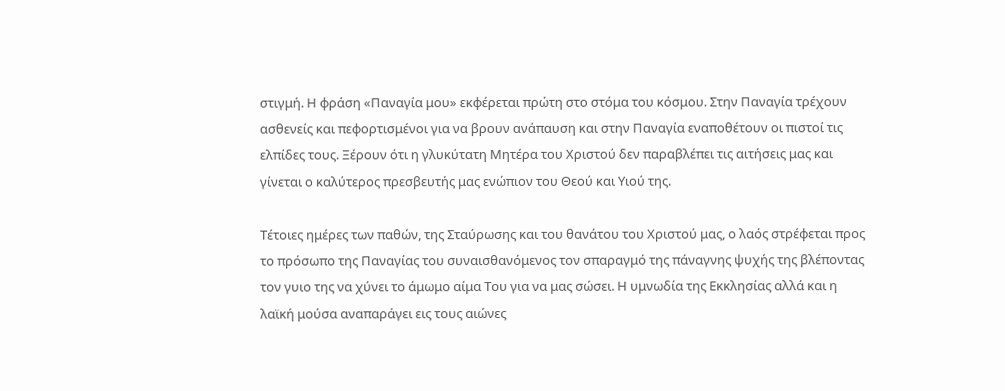στιγμή. Η φράση «Παναγία μου» εκφέρεται πρώτη στο στόμα του κόσμου. Στην Παναγία τρέχουν ασθενείς και πεφορτισμένοι για να βρουν ανάπαυση και στην Παναγία εναποθέτουν οι πιστοί τις ελπίδες τους. Ξέρουν ότι η γλυκύτατη Μητέρα του Χριστού δεν παραβλέπει τις αιτήσεις μας και γίνεται ο καλύτερος πρεσβευτής μας ενώπιον του Θεού και Υιού της.

Τέτοιες ημέρες των παθών, της Σταύρωσης και του θανάτου του Χριστού μας, ο λαός στρέφεται προς το πρόσωπο της Παναγίας του συναισθανόμενος τον σπαραγμό της πάναγνης ψυχής της βλέποντας τον γυιο της να χύνει το άμωμο αίμα Του για να μας σώσει. Η υμνωδία της Εκκλησίας αλλά και η λαϊκή μούσα αναπαράγει εις τους αιώνες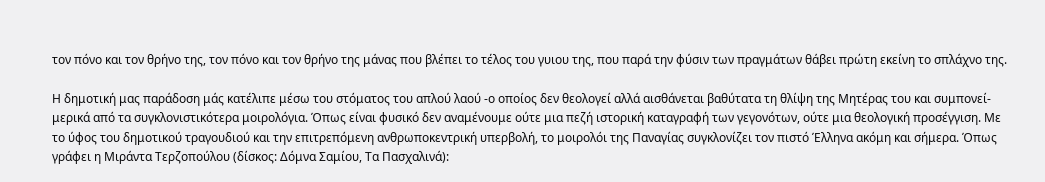τον πόνο και τον θρήνο της, τον πόνο και τον θρήνο της μάνας που βλέπει το τέλος του γυιου της, που παρά την φύσιν των πραγμάτων θάβει πρώτη εκείνη το σπλάχνο της.

Η δημοτική μας παράδοση μάς κατέλιπε μέσω του στόματος του απλού λαού -ο οποίος δεν θεολογεί αλλά αισθάνεται βαθύτατα τη θλίψη της Μητέρας του και συμπονεί- μερικά από τα συγκλονιστικότερα μοιρολόγια. Όπως είναι φυσικό δεν αναμένουμε ούτε μια πεζή ιστορική καταγραφή των γεγονότων, ούτε μια θεολογική προσέγγιση. Με το ύφος του δημοτικού τραγουδιού και την επιτρεπόμενη ανθρωποκεντρική υπερβολή, το μοιρολόι της Παναγίας συγκλονίζει τον πιστό Έλληνα ακόμη και σήμερα. Όπως γράφει η Μιράντα Τερζοπούλου (δίσκος: Δόμνα Σαμίου, Τα Πασχαλινά):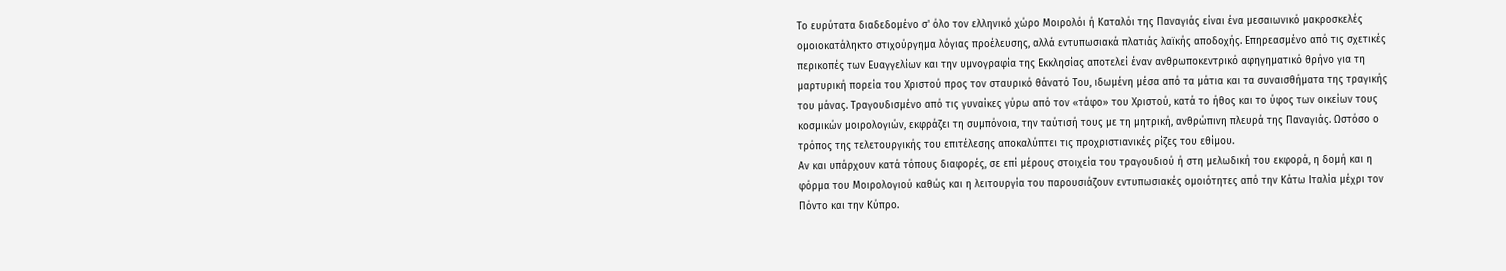Το ευρύτατα διαδεδομένο σ' όλο τον ελληνικό χώρο Μοιρολόι ή Καταλόι της Παναγιάς είναι ένα μεσαιωνικό μακροσκελές ομοιοκατάληκτο στιχούργημα λόγιας προέλευσης, αλλά εντυπωσιακά πλατιάς λαϊκής αποδοχής. Επηρεασμένο από τις σχετικές περικοπές των Ευαγγελίων και την υμνογραφία της Εκκλησίας αποτελεί έναν ανθρωποκεντρικό αφηγηματικό θρήνο για τη μαρτυρική πορεία του Χριστού προς τον σταυρικό θάνατό Του, ιδωμένη μέσα από τα μάτια και τα συναισθήματα της τραγικής του μάνας. Τραγουδισμένο από τις γυναίκες γύρω από τον «τάφο» του Χριστού, κατά το ήθος και το ύφος των οικείων τους κοσμικών μοιρολογιών, εκφράζει τη συμπόνοια, την ταύτισή τους με τη μητρική, ανθρώπινη πλευρά της Παναγιάς. Ωστόσο ο τρόπος της τελετουργικής του επιτέλεσης αποκαλύπτει τις προχριστιανικές ρίζες του εθίμου.
Αν και υπάρχουν κατά τόπους διαφορές, σε επί μέρους στοιχεία του τραγουδιού ή στη μελωδική του εκφορά, η δομή και η φόρμα του Μοιρολογιού καθώς και η λειτουργία του παρουσιάζουν εντυπωσιακές ομοιότητες από την Κάτω Ιταλία μέχρι τον Πόντο και την Κύπρο.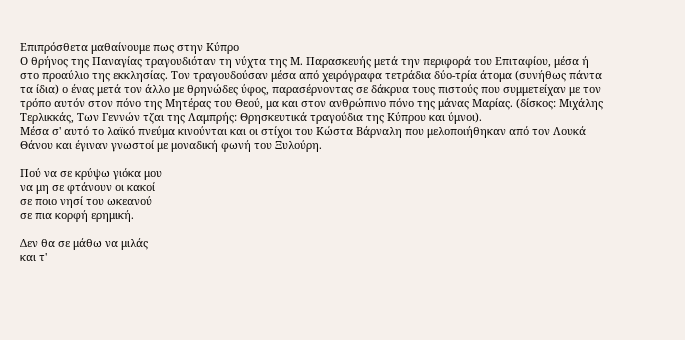Επιπρόσθετα μαθαίνουμε πως στην Κύπρο
Ο θρήνος της Παναγίας τραγουδιόταν τη νύχτα της Μ. Παρασκευής μετά την περιφορά του Επιταφίου, μέσα ή στο προαύλιο της εκκλησίας. Τον τραγουδούσαν μέσα από χειρόγραφα τετράδια δύο-τρία άτομα (συνήθως πάντα τα ίδια) ο ένας μετά τον άλλο με θρηνώδες ύφος, παρασέρνοντας σε δάκρυα τους πιστούς που συμμετείχαν με τον τρόπο αυτόν στον πόνο της Μητέρας του Θεού, μα και στον ανθρώπινο πόνο της μάνας Μαρίας. (δίσκος: Μιχάλης Τερλικκάς, Των Γεννών τζαι της Λαμπρής: Θρησκευτικά τραγούδια της Κύπρου και ύμνοι).
Μέσα σ' αυτό το λαϊκό πνεύμα κινούνται και οι στίχοι του Κώστα Βάρναλη που μελοποιήθηκαν από τον Λουκά Θάνου και έγιναν γνωστοί με μοναδική φωνή του Ξυλούρη.

Πού να σε κρύψω γιόκα μου
να μη σε φτάνουν οι κακοί
σε ποιο νησί του ωκεανού
σε πια κορφή ερημική.

Δεν θα σε μάθω να μιλάς
και τ'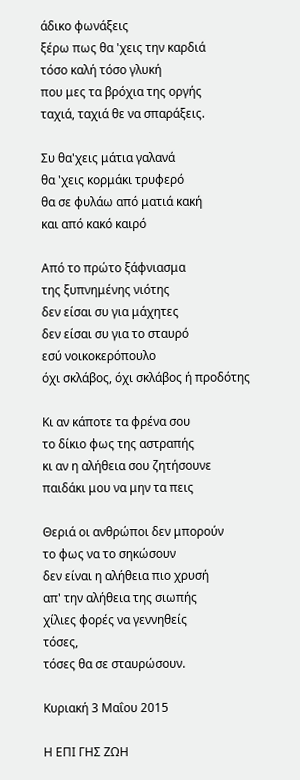άδικο φωνάξεις
ξέρω πως θα 'χεις την καρδιά
τόσο καλή τόσο γλυκή
που μες τα βρόχια της οργής
ταχιά, ταχιά θε να σπαράξεις.

Συ θα'χεις μάτια γαλανά
θα 'χεις κορμάκι τρυφερό
θα σε φυλάω από ματιά κακή
και από κακό καιρό

Από το πρώτο ξάφνιασμα
της ξυπνημένης νιότης
δεν είσαι συ για μάχητες
δεν είσαι συ για το σταυρό
εσύ νοικοκερόπουλο
όχι σκλάβος, όχι σκλάβος ή προδότης

Κι αν κάποτε τα φρένα σου
το δίκιο φως της αστραπής
κι αν η αλήθεια σου ζητήσουνε
παιδάκι μου να μην τα πεις

Θεριά οι ανθρώποι δεν μπορούν
το φως να το σηκώσουν
δεν είναι η αλήθεια πιο χρυσή
απ' την αλήθεια της σιωπής
χίλιες φορές να γεννηθείς
τόσες,
τόσες θα σε σταυρώσουν.

Κυριακή 3 Μαΐου 2015

Η ΕΠΙ ΓΗΣ ΖΩΗ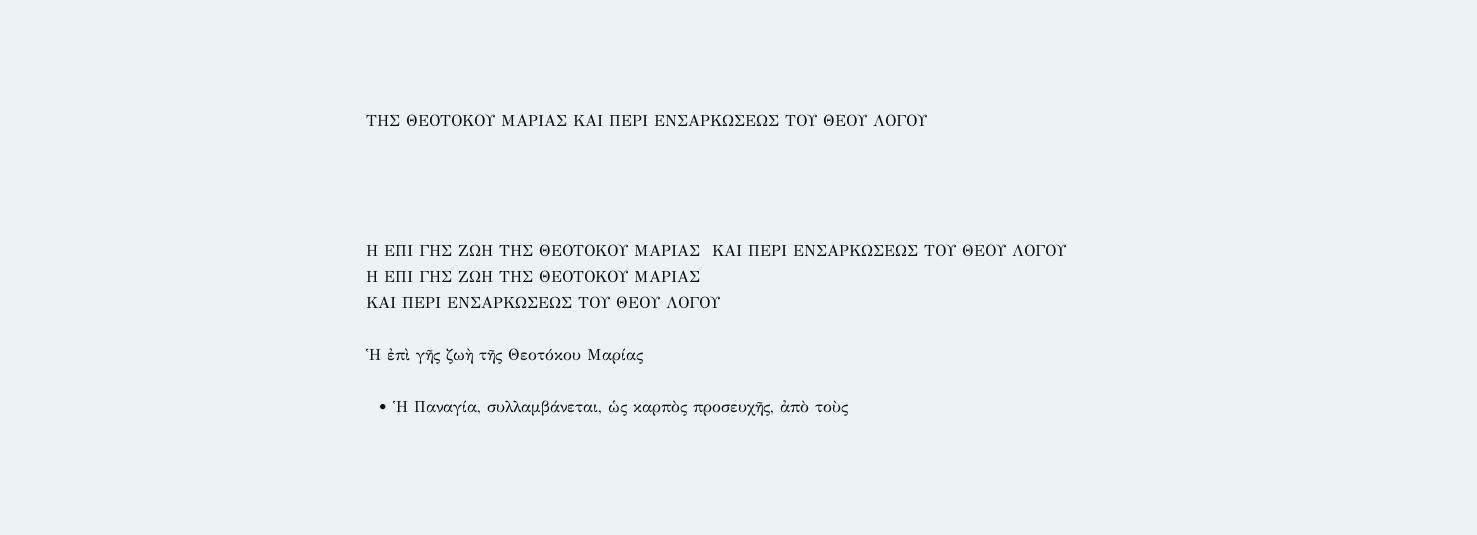ΤΗΣ ΘΕΟΤΟΚΟΥ ΜΑΡΙΑΣ ΚΑΙ ΠΕΡΙ ΕΝΣΑΡΚΩΣΕΩΣ ΤΟΥ ΘΕΟΥ ΛΟΓΟΥ




Η ΕΠΙ ΓΗΣ ΖΩΗ ΤΗΣ ΘΕΟΤΟΚΟΥ ΜΑΡΙΑΣ  ΚΑΙ ΠΕΡΙ ΕΝΣΑΡΚΩΣΕΩΣ ΤΟΥ ΘΕΟΥ ΛΟΓΟΥ
Η ΕΠΙ ΓΗΣ ΖΩΗ ΤΗΣ ΘΕΟΤΟΚΟΥ ΜΑΡΙΑΣ
ΚΑΙ ΠΕΡΙ ΕΝΣΑΡΚΩΣΕΩΣ ΤΟΥ ΘΕΟΥ ΛΟΓΟΥ

Ἡ ἐπὶ γῆς ζωὴ τῆς Θεοτόκου Μαρίας

  • Ἡ Παναγία, συλλαμβάνεται, ὡς καρπὸς προσευχῆς, ἀπὸ τοὺς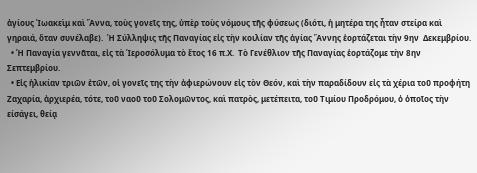ἁγίους Ἰωακεὶμ καὶ Ἄννα, τοὺς γονεῖς της, ὑπὲρ τοὺς νόμους τῆς φύσεως (διότι, ἡ μητέρα της ἦταν στείρα καὶ γηραιά, ὅταν συνέλαβε).  Ἡ Σύλληψις τῆς Παναγίας εἰς τὴν κοιλίαν τῆς ἁγίας Ἄννης ἑορτάζεται τὴν 9ην  Δεκεμβρίου.
  • Ἡ Παναγία γεννᾶται, εἰς τὰ Ἱεροσόλυμα τὸ ἔτος 16 π.Χ.  Τὸ Γενέθλιον τῆς Παναγίας ἑορτάζομε τὴν 8ην Σεπτεμβρίου.
  • Εἰς ἡλικίαν τριῶν ἐτῶν, οἱ γονεῖς της τὴν ἀφιερώνουν εἰς τὸν Θεόν, καὶ τὴν παραδίδουν εἰς τὰ χέρια τοῦ προφήτη Ζαχαρία, ἀρχιερέα, τότε, τοῦ ναοῦ τοῦ Σολομῶντος, καὶ πατρὸς, μετέπειτα, τοῦ Τιμίου Προδρόμου, ὁ ὁποῖος τὴν είσάγει, θείᾳ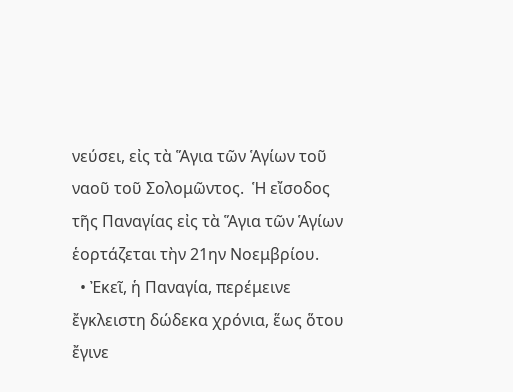νεύσει, εἰς τὰ Ἅγια τῶν Ἁγίων τοῦ ναοῦ τοῦ Σολομῶντος.  Ἡ εἴσοδος τῆς Παναγίας εἰς τὰ Ἅγια τῶν Ἁγίων ἑορτάζεται τὴν 21ην Νοεμβρίου.
  • Ἐκεῖ, ἡ Παναγία, περέμεινε ἔγκλειστη δώδεκα χρόνια, ἕως ὅτου ἔγινε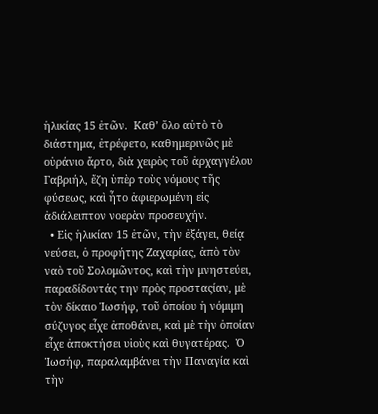ἡλικίας 15 ἐτῶν.  Καθ’ ὅλο αὐτὸ τὸ διάστημα, ἐτρέφετο, καθημερινῶς μὲ οὐράνιο ἄρτο, διὰ χειρὸς τοῦ ἀρχαγγέλου Γαβριήλ, ἔζη ὑπὲρ τοὺς νόμους τῆς φύσεως, καὶ ἦτο ἀφιερωμένη εἰς ἀδιάλειπτον νοερὰν προσευχήν.
  • Εἰς ἡλικίαν 15 ἐτῶν, τὴν ἐξάγει, θείᾳ νεύσει, ὁ προφήτης Ζαχαρίας, ἀπὸ τὸν ναὸ τοῦ Σολομῶντος, καὶ τὴν μνηστεύει, παραδίδοντάς την πρὸς προσταςίαν, μὲ τὸν δίκαιο Ἰωσήφ, τοῦ ὁποίου ἡ νόμιμη σύζυγος εἶχε ἀποθάνει, καὶ μὲ τὴν ὁποίαν εἶχε ἀποκτήσει υἱοὺς καὶ θυγατέρας.  Ὁ Ἰωσήφ, παραλαμβάνει τὴν Παναγία καὶ τὴν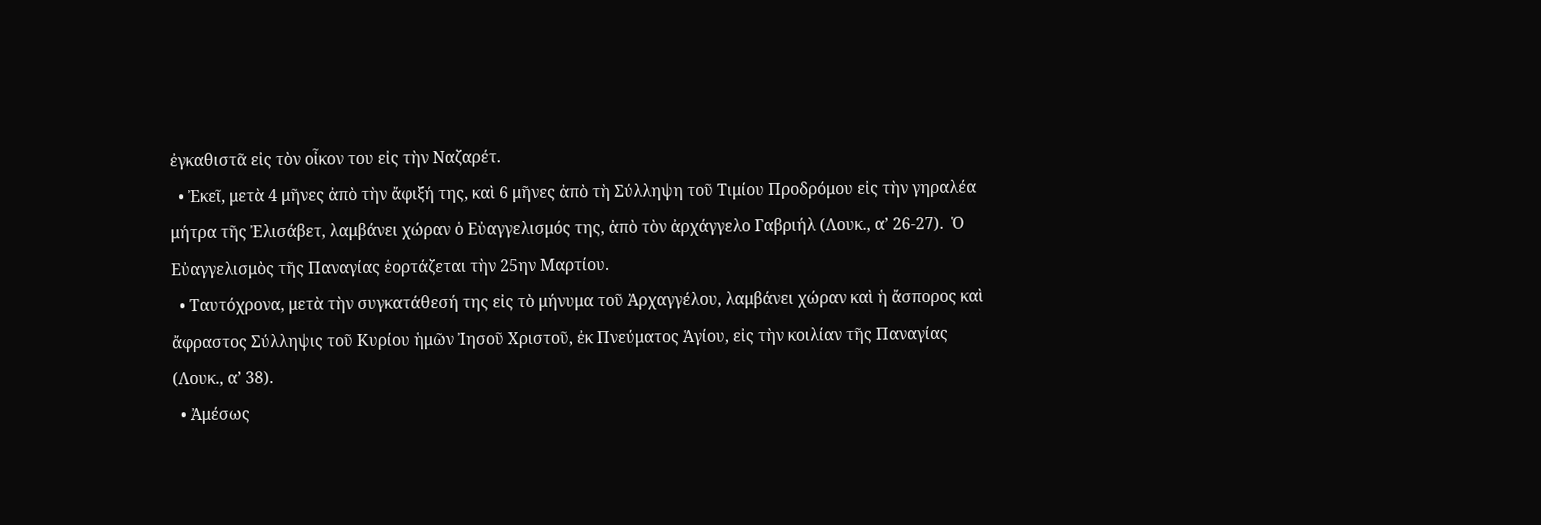ἐγκαθιστᾶ εἰς τὸν οἶκον του εἰς τὴν Ναζαρέτ.
  • Ἐκεῖ, μετὰ 4 μῆνες ἀπὸ τὴν ἄφιξή της, καὶ 6 μῆνες ἀπὸ τὴ Σύλληψη τοῦ Τιμίου Προδρόμου εἰς τὴν γηραλέα μήτρα τῆς Ἐλισάβετ, λαμβάνει χώραν ὁ Εὐαγγελισμός της, ἀπὸ τὸν ἀρχάγγελο Γαβριήλ (Λουκ., α’ 26-27).  Ὁ Εὐαγγελισμὸς τῆς Παναγίας ἑορτάζεται τὴν 25ην Μαρτίου.
  • Ταυτόχρονα, μετὰ τὴν συγκατάθεσή της εἰς τὸ μήνυμα τοῦ Ἀρχαγγέλου, λαμβάνει χώραν καὶ ἡ ἄσπορος καὶ ἄφραστος Σύλληψις τοῦ Κυρίου ἡμῶν Ἰησοῦ Χριστοῦ, ἐκ Πνεύματος Ἁγίου, εἰς τὴν κοιλίαν τῆς Παναγίας (Λουκ., α’ 38).
  • Ἀμέσως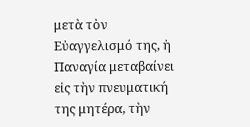μετὰ τὸν Εὐαγγελισμό της, ἡ Παναγία μεταβαίνει εἰς τὴν πνευματική της μητέρα, τὴν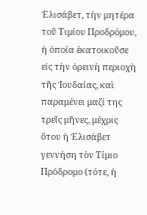Ἐλισάβετ, τὴν μητέρα τοῦ Τιμίου Προδρόμου, ἡ ὁποία ἐκατοικοῦσε εἰς τὴν ὀρεινὴ περιοχὴ τῆς Ἰουδαίας, καὶ παραμένει μαζί της τρεῖς μῆνες, μέχρις ὅτου ἡ Ἐλισάβετ γεννήση τὸν Τίμιο Πρόδρομο (τότε, ἡ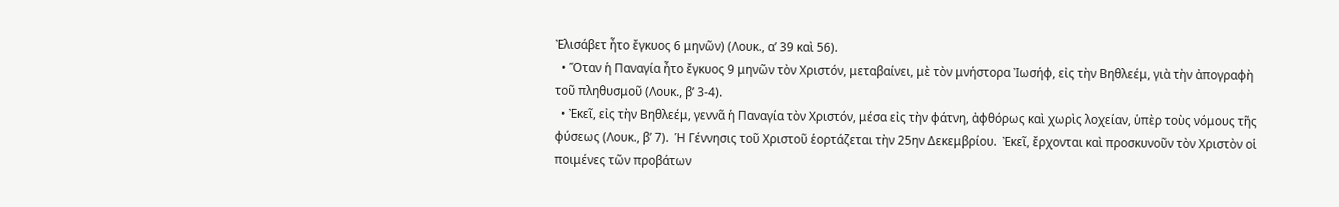Ἐλισάβετ ἦτο ἔγκυος 6 μηνῶν) (Λουκ., α’ 39 καὶ 56).
  • Ὅταν ἡ Παναγία ἦτο ἔγκυος 9 μηνῶν τὸν Χριστόν, μεταβαίνει, μὲ τὸν μνήστορα Ἰωσήφ, εἰς τὴν Βηθλεέμ, γιὰ τὴν ἀπογραφὴ τοῦ πληθυσμοῦ (Λουκ., β’ 3-4).
  • Ἐκεῖ, εἰς τὴν Βηθλεέμ, γεννᾶ ἡ Παναγία τὸν Χριστόν, μέσα εἰς τὴν φάτνη, ἀφθόρως καὶ χωρὶς λοχείαν, ὑπὲρ τοὺς νόμους τῆς φύσεως (Λουκ., β’ 7).  Ἡ Γέννησις τοῦ Χριστοῦ ἑορτάζεται τὴν 25ην Δεκεμβρίου.  Ἐκεῖ, ἔρχονται καὶ προσκυνοῦν τὸν Χριστὸν οἱ ποιμένες τῶν προβάτων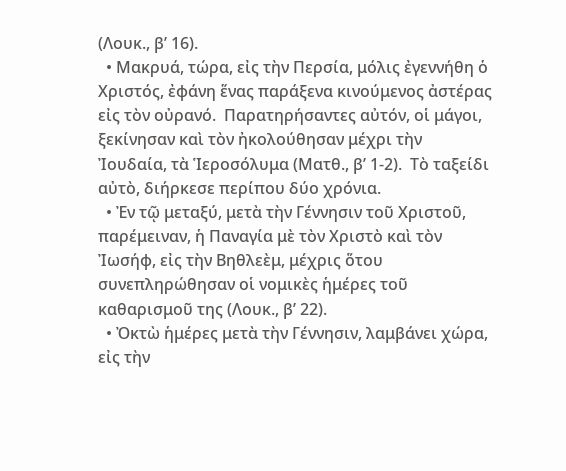(Λουκ., β’ 16).
  • Μακρυά, τώρα, εἰς τὴν Περσία, μόλις ἐγεννήθη ὁ Χριστός, ἐφάνη ἕνας παράξενα κινούμενος ἀστέρας εἰς τὸν οὐρανό.  Παρατηρήσαντες αὐτόν, οἱ μάγοι, ξεκίνησαν καὶ τὸν ἠκολούθησαν μέχρι τὴν Ἰουδαία, τὰ Ἱεροσόλυμα (Ματθ., β’ 1-2).  Τὸ ταξείδι αὐτὸ, διήρκεσε περίπου δύο χρόνια.
  • Ἐν τῷ μεταξύ, μετὰ τὴν Γέννησιν τοῦ Χριστοῦ, παρέμειναν, ἡ Παναγία μὲ τὸν Χριστὸ καὶ τὸν Ἰωσήφ, εἰς τὴν Βηθλεὲμ, μέχρις ὅτου συνεπληρώθησαν οἱ νομικὲς ἡμέρες τοῦ καθαρισμοῦ της (Λουκ., β’ 22).
  • Ὀκτὼ ἡμέρες μετὰ τὴν Γέννησιν, λαμβάνει χώρα, εἰς τὴν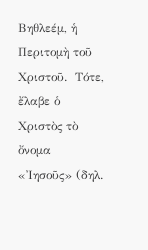Βηθλεέμ, ἡ Περιτομὴ τοῦ Χριστοῦ.  Τότε, ἔλαβε ὁ Χριστὸς τὸ ὄνομα «Ἰησοῦς» (δηλ.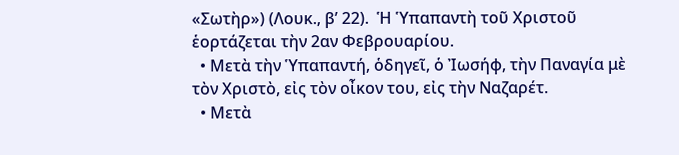«Σωτὴρ») (Λουκ., β’ 22).  Ἡ Ὑπαπαντὴ τοῦ Χριστοῦ ἑορτάζεται τὴν 2αν Φεβρουαρίου.
  • Μετὰ τὴν Ὑπαπαντή, ὁδηγεῖ, ὁ Ἰωσήφ, τὴν Παναγία μὲ τὸν Χριστὸ, εἰς τὸν οἶκον του, εἰς τὴν Ναζαρέτ.
  • Μετὰ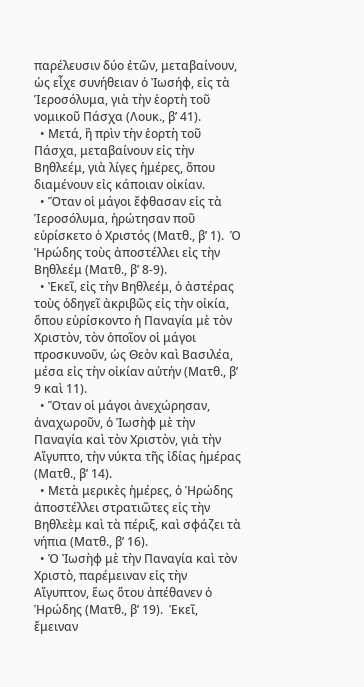παρέλευσιν δύο ἐτῶν, μεταβαίνουν, ὡς εἶχε συνήθειαν ὁ Ἰωσήφ, εἰς τὰ Ἱεροσόλυμα, γιὰ τὴν ἑορτὴ τοῦ νομικοῦ Πάσχα (Λουκ., β’ 41).
  • Μετά, ἢ πρὶν τὴν ἑορτὴ τοῦ Πάσχα, μεταβαίνουν εἰς τὴν Βηθλεέμ, γιὰ λίγες ἡμέρες, ὅπου διαμένουν εἰς κάποιαν οἰκίαν.
  • Ὅταν οἱ μάγοι ἔφθασαν εἰς τὰ Ἱεροσόλυμα, ἠρώτησαν ποῦ εὑρίσκετο ὁ Χριστός (Ματθ., β’ 1).  Ὁ Ἡρώδης τοὺς ἀποστέλλει εἰς τὴν Βηθλεέμ (Ματθ., β’ 8-9).
  • Ἐκεῖ, εἰς τὴν Βηθλεέμ, ὁ ἀστέρας τοὺς ὁδηγεῖ ἀκριβῶς εἰς τὴν οἰκία, ὅπου εὑρίσκοντο ἡ Παναγία μὲ τὸν Χριστὸν, τὸν ὁποῖον οἱ μάγοι προσκυνοῦν, ὡς Θεὸν καὶ Βασιλέα, μέσα εἰς τὴν οἰκίαν αὐτήν (Ματθ., β’ 9 καὶ 11).
  • Ὅταν οἱ μάγοι ἀνεχώρησαν, ἀναχωροῦν, ὁ Ἰωσὴφ μὲ τὴν Παναγία καὶ τὸν Χριστὸν, γιὰ τὴν Αἴγυπτο, τὴν νύκτα τῆς ἰδίας ἡμέρας (Ματθ., β’ 14).
  • Μετὰ μερικὲς ἡμέρες, ὁ Ἡρώδης ἀποστέλλει στρατιῶτες εἰς τὴν Βηθλεὲμ καὶ τὰ πέριξ, καὶ σφάζει τὰ νήπια (Ματθ., β’ 16).
  • Ὁ Ἰωσὴφ μὲ τὴν Παναγία καὶ τὸν Χριστὸ, παρέμειναν εἰς τὴν Αἴγυπτον, ἕως ὅτου ἀπέθανεν ὁ Ἡρώδης (Ματθ., β’ 19).  Ἐκεῖ, ἔμειναν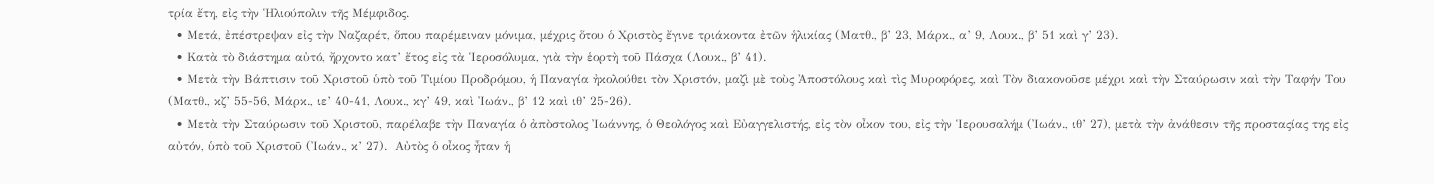τρία ἔτη, εἰς τὴν Ἡλιούπολιν τῆς Μέμφιδος.
  • Μετά, ἐπέστρεψαν εἰς τὴν Ναζαρέτ, ὅπου παρέμειναν μόνιμα, μέχρις ὅτου ὁ Χριστὸς ἔγινε τριάκοντα ἐτῶν ἡλικίας (Ματθ., β’ 23, Μάρκ., α’ 9, Λουκ., β’ 51 καὶ γ’ 23).
  • Κατὰ τὸ διάστημα αὐτό, ἤρχοντο κατ’ ἔτος εἰς τὰ Ἱεροσόλυμα, γιὰ τὴν ἑορτὴ τοῦ Πάσχα (Λουκ., β’ 41).
  • Μετὰ τὴν Βάπτισιν τοῦ Χριστοῦ ὑπὸ τοῦ Τιμίου Προδρόμου, ἡ Παναγία ἠκολούθει τὸν Χριστόν, μαζὶ μὲ τοὺς Ἀποστόλους καὶ τὶς Μυροφόρες, καὶ Τὸν διακονοῦσε μέχρι καὶ τὴν Σταύρωσιν καὶ τὴν Ταφήν Του (Ματθ., κζ’ 55-56, Μάρκ., ιε’ 40-41, Λουκ., κγ’ 49, καὶ Ἰωάν., β’ 12 καὶ ιθ’ 25-26).
  • Μετὰ τὴν Σταύρωσιν τοῦ Χριστοῦ, παρέλαβε τὴν Παναγία ὁ ἀπὸστολος Ἰωάννης, ὁ Θεολόγος καὶ Εὐαγγελιστής, εἰς τὸν οἶκον του, εἰς τὴν Ἱερουσαλήμ (Ἰωάν., ιθ’ 27), μετὰ τὴν ἀνάθεσιν τῆς προσταςίας της εἰς αὐτόν, ὑπὸ τοῦ Χριστοῦ (Ἰωάν., κ’ 27).  Αὐτὸς ὁ οἶκος ἦταν ἡ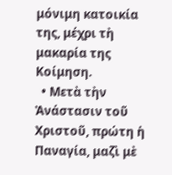μόνιμη κατοικία της, μέχρι τὴ μακαρία της Κοίμηση.
  • Μετὰ τὴν Ἀνάστασιν τοῦ Χριστοῦ, πρώτη ἡ Παναγία, μαζὶ μὲ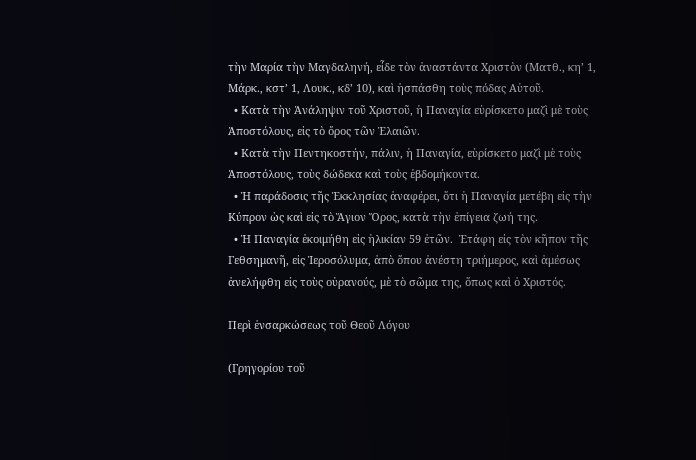τὴν Μαρία τὴν Μαγδαληνή, εἶδε τὸν ἀναστάντα Χριστὸν (Ματθ., κη’ 1, Μάρκ., κστ’ 1, Λουκ., κδ’ 10), καὶ ἠσπάσθη τοὺς πόδας Αὐτοῦ.
  • Κατὰ τὴν Ἀνάληψιν τοῦ Χριστοῦ, ἡ Παναγία εὑρίσκετο μαζὶ μὲ τοὺς Ἀποστόλους, εἰς τὸ ὄρος τῶν Ἐλαιῶν.
  • Κατὰ τὴν Πεντηκοστήν, πάλιν, ἡ Παναγία, εὑρίσκετο μαζὶ μὲ τοὺς Ἀποστόλους, τοὺς δώδεκα καὶ τοὺς ἑβδομήκοντα.
  • Ἡ παράδοσις τῆς Ἐκκλησίας ἀναφέρει, ὅτι ἡ Παναγία μετέβη εἰς τὴν Κύπρον ὡς καὶ εἰς τὸ Ἅγιον Ὄρος, κατὰ τὴν ἐπίγεια ζωή της.
  • Ἡ Παναγία ἐκοιμήθη εἰς ἡλικίαν 59 ἐτῶν.  Ἐτάφη εἰς τὸν κῆπον τῆς Γεθσημανῆ, εἰς Ἱεροσόλυμα, ἀπὸ ὅπου ἀνέστη τριήμερος, καὶ ἀμέσως ἀνελήφθη εἰς τοὺς οὐρανούς, μὲ τὸ σῶμα της, ὅπως καὶ ὁ Χριστός.

Περὶ ἐνσαρκώσεως τοῦ Θεοῦ Λόγου

(Γρηγορίου τοῦ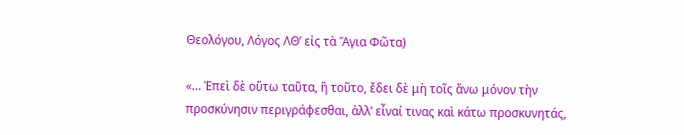Θεολόγου, Λόγος ΛΘ’ εἰς τὰ Ἅγια Φῶτα)

«… Ἐπεὶ δὲ οὕτω ταῦτα, ἢ τοῦτο, ἔδει δὲ μὴ τοῖς ἄνω μόνον τὴν προσκύνησιν περιγράφεσθαι, ἀλλ’ εἶναί τινας καὶ κάτω προσκυνητάς,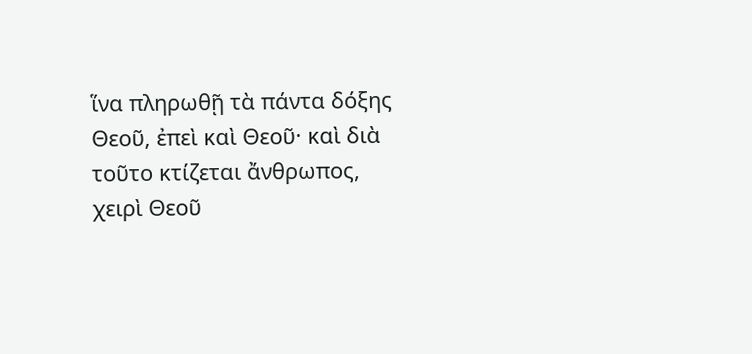ἵνα πληρωθῇ τὰ πάντα δόξης Θεοῦ, ἐπεὶ καὶ Θεοῦ· καὶ διὰ τοῦτο κτίζεται ἄνθρωπος, χειρὶ Θεοῦ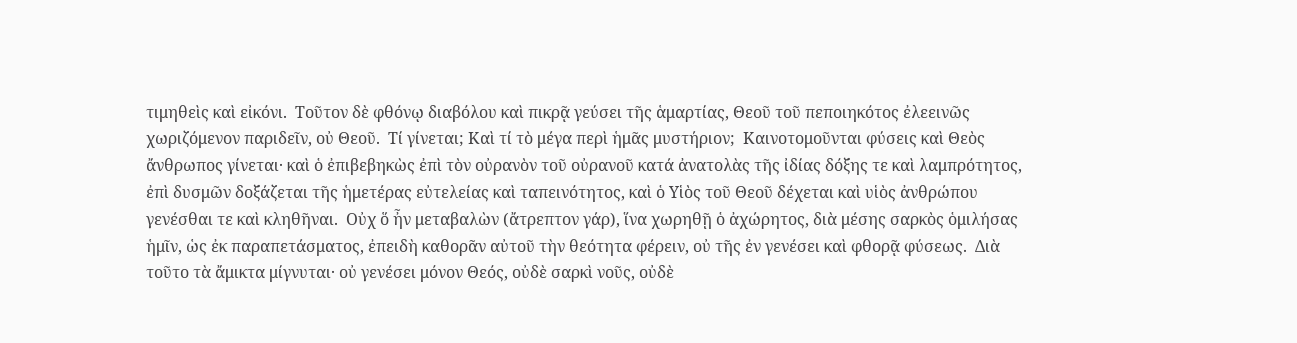τιμηθεὶς καὶ εἰκόνι.  Τοῦτον δὲ φθόνῳ διαβόλου καὶ πικρᾷ γεύσει τῆς ἁμαρτίας, Θεοῦ τοῦ πεποιηκότος ἐλεεινῶς χωριζόμενον παριδεῖν, οὐ Θεοῦ.  Τί γίνεται; Καὶ τί τὸ μέγα περὶ ἡμᾶς μυστήριον;  Καινοτομοῦνται φύσεις καὶ Θεὸς ἄνθρωπος γίνεται· καὶ ὁ ἐπιβεβηκὼς ἐπὶ τὸν οὐρανὸν τοῦ οὐρανοῦ κατά ἀνατολὰς τῆς ἰδίας δόξης τε καὶ λαμπρότητος, ἐπὶ δυσμῶν δοξάζεται τῆς ἡμετέρας εὐτελείας καὶ ταπεινότητος, καὶ ὁ Υἱὸς τοῦ Θεοῦ δέχεται καὶ υἱὸς ἀνθρώπου γενέσθαι τε καὶ κληθῆναι.  Οὐχ ὅ ἦν μεταβαλὼν (ἄτρεπτον γάρ), ἵνα χωρηθῇ ὁ ἀχώρητος, διὰ μέσης σαρκὸς ὁμιλήσας ἡμῖν, ὡς ἐκ παραπετάσματος, ἐπειδὴ καθορᾶν αὐτοῦ τὴν θεότητα φέρειν, οὐ τῆς ἐν γενέσει καὶ φθορᾷ φύσεως.  Διὰ τοῦτο τὰ ἄμικτα μίγνυται· οὐ γενέσει μόνον Θεός, οὐδὲ σαρκὶ νοῦς, οὐδὲ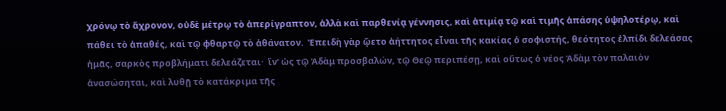χρόνῳ τὸ ἄχρονον, οὐδὲ μέτρῳ τὸ ἀπερίγραπτον, ἀλλὰ καὶ παρθενίᾳ γέννησις, καὶ ἀτιμίᾳ τῷ καὶ τιμῆς ἁπάσης ὑψηλοτέρῳ, καὶ πάθει τὸ ἀπαθές, καὶ τῷ φθαρτῷ τὸ ἀθάνατον.  Ἐπειδὴ γὰρ ᾤετο ἀήττητος εἶναι τῆς κακίας ὁ σοφιστής, θεότητος ἐλπίδι δελεάσας ἡμᾶς, σαρκὸς προβλήματι δελεάζεται·  ἵν’ ὡς τῷ Ἀδὰμ προσβαλών, τῷ Θεῷ περιπέσῃ, καὶ οὕτως ὁ νέος Ἀδὰμ τὸν παλαιὸν ἀνασώσηται, καὶ λυθῇ τὸ κατάκριμα τῆς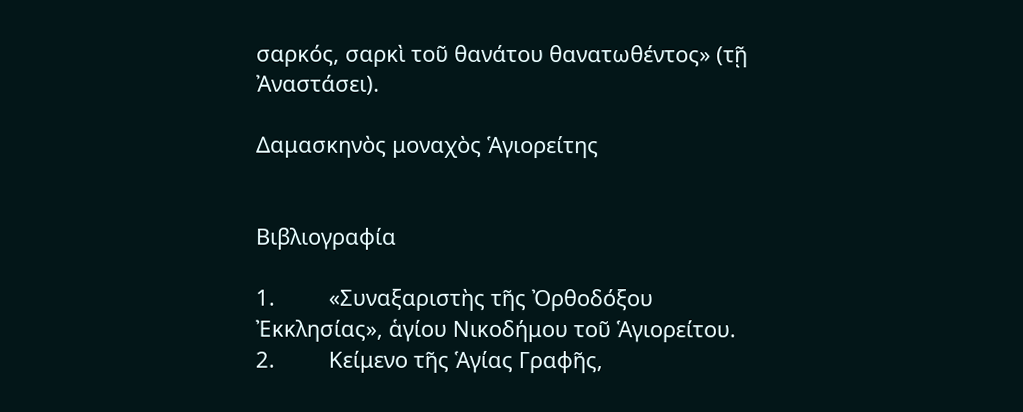σαρκός, σαρκὶ τοῦ θανάτου θανατωθέντος» (τῇ Ἀναστάσει).

Δαμασκηνὸς μοναχὸς Ἁγιορείτης


Βιβλιογραφία

1.         «Συναξαριστὴς τῆς Ὀρθοδόξου Ἐκκλησίας», ἁγίου Νικοδήμου τοῦ Ἁγιορείτου.
2.         Κείμενο τῆς Ἁγίας Γραφῆς,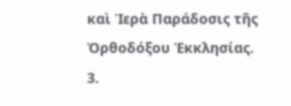καὶ Ἱερὰ Παράδοσις τῆς Ὀρθοδόξου Ἐκκλησίας.
3.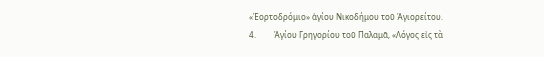«Ἑορτοδρόμιο» ἁγίου Νικοδήμου τοῦ Ἁγιορείτου.
4.         Ἁγίου Γρηγορίου τοῦ Παλαμᾶ, «Λόγος εἰς τὰ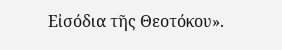Εἰσόδια τῆς Θεοτόκου».